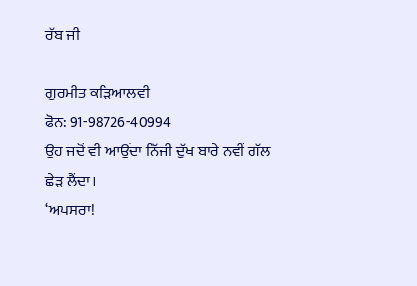ਰੱਬ ਜੀ

ਗੁਰਮੀਤ ਕੜਿਆਲਵੀ
ਫੋਨ: 91-98726-40994
ਉਹ ਜਦੋਂ ਵੀ ਆਉਂਦਾ ਨਿੱਜੀ ਦੁੱਖ ਬਾਰੇ ਨਵੀਂ ਗੱਲ ਛੇੜ ਲੈਂਦਾ।
‘ਅਪਸਰਾ!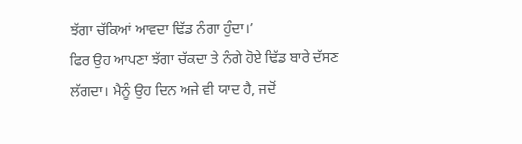ਝੱਗਾ ਚੱਕਿਆਂ ਆਵਦਾ ਢਿੱਡ ਨੰਗਾ ਹੁੰਦਾ।’
ਫਿਰ ਉਹ ਆਪਣਾ ਝੱਗਾ ਚੱਕਦਾ ਤੇ ਨੰਗੇ ਹੋਏ ਢਿੱਡ ਬਾਰੇ ਦੱਸਣ ਲੱਗਦਾ। ਮੈਨੂੰ ਉਹ ਦਿਨ ਅਜੇ ਵੀ ਯਾਦ ਹੈ, ਜਦੋਂ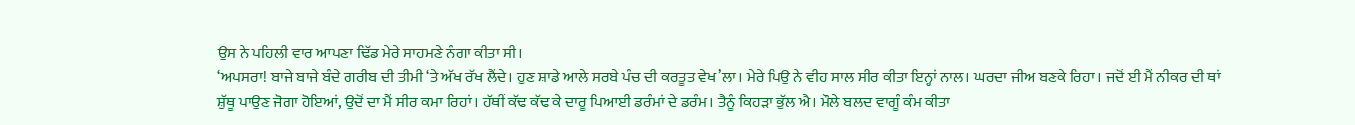ਉਸ ਨੇ ਪਹਿਲੀ ਵਾਰ ਆਪਣਾ ਢਿੱਡ ਮੇਰੇ ਸਾਹਮਣੇ ਨੰਗਾ ਕੀਤਾ ਸੀ।
‘ਅਪਸਰਾ! ਬਾਜੇ ਬਾਜੇ ਬੰਦੇ ਗਰੀਬ ਦੀ ਤੀਮੀ ‘ਤੇ ਅੱਖ ਰੱਖ ਲੈਂਦੇ। ਹੁਣ ਸ਼ਾਡੇ ਆਲੇ ਸਰਬੇ ਪੰਚ ਦੀ ਕਰਤੂਤ ਵੇਖ’ਲਾ। ਮੇਰੇ ਪਿਉ ਨੇ ਵੀਹ ਸਾਲ ਸੀਰ ਕੀਤਾ ਇਨ੍ਹਾਂ ਨਾਲ। ਘਰਦਾ ਜੀਅ ਬਣਕੇ ਰਿਹਾ। ਜਦੋਂ ਈ ਮੈਂ ਨੀਕਰ ਦੀ ਥਾਂ ਸ਼ੁੱਥੂ ਪਾਉਣ ਜੋਗਾ ਹੋਇਆਂ, ਉਦੋਂ ਦਾ ਮੈਂ ਸੀਰ ਕਮਾ ਰਿਹਾਂ। ਹੱਥੀਂ ਕੱਢ ਕੱਢ ਕੇ ਦਾਰੂ ਪਿਆਈ ਡਰੰਮਾਂ ਦੇ ਡਰੰਮ। ਤੈਨੂੰ ਕਿਹੜਾ ਭੁੱਲ ਐ। ਮੌਲੇ ਬਲਦ ਵਾਗੂੰ ਕੰਮ ਕੀਤਾ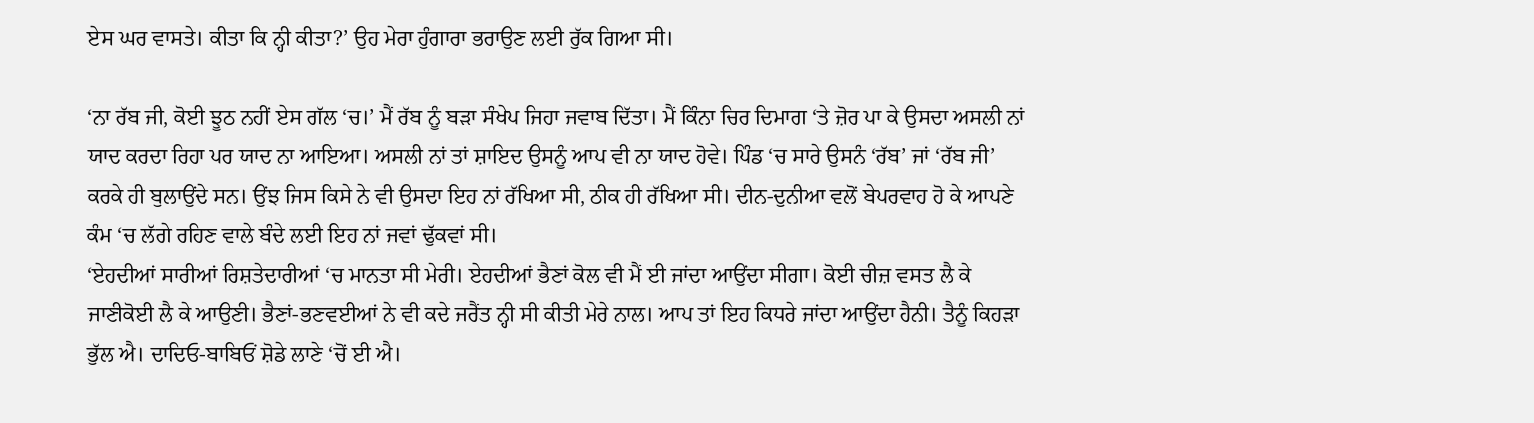ਏਸ ਘਰ ਵਾਸਤੇ। ਕੀਤਾ ਕਿ ਨ੍ਹੀ ਕੀਤਾ?’ ਉਹ ਮੇਰਾ ਹੁੰਗਾਰਾ ਭਰਾਉਣ ਲਈ ਰੁੱਕ ਗਿਆ ਸੀ।

‘ਨਾ ਰੱਬ ਜੀ, ਕੋਈ ਝੂਠ ਨਹੀਂ ਏਸ ਗੱਲ ‘ਚ।’ ਮੈਂ ਰੱਬ ਨੂੰ ਬੜਾ ਸੰਖੇਪ ਜਿਹਾ ਜਵਾਬ ਦਿੱਤਾ। ਮੈਂ ਕਿੰਨਾ ਚਿਰ ਦਿਮਾਗ ‘ਤੇ ਜ਼ੋਰ ਪਾ ਕੇ ਉਸਦਾ ਅਸਲੀ ਨਾਂ ਯਾਦ ਕਰਦਾ ਰਿਹਾ ਪਰ ਯਾਦ ਨਾ ਆਇਆ। ਅਸਲੀ ਨਾਂ ਤਾਂ ਸ਼ਾਇਦ ਉਸਨੂੰ ਆਪ ਵੀ ਨਾ ਯਾਦ ਹੋਵੇ। ਪਿੰਡ ‘ਚ ਸਾਰੇ ਉਸਨੰ ‘ਰੱਬ’ ਜਾਂ ‘ਰੱਬ ਜੀ’ ਕਰਕੇ ਹੀ ਬੁਲਾਉਂਦੇ ਸਨ। ਉਂਝ ਜਿਸ ਕਿਸੇ ਨੇ ਵੀ ਉਸਦਾ ਇਹ ਨਾਂ ਰੱਖਿਆ ਸੀ, ਠੀਕ ਹੀ ਰੱਖਿਆ ਸੀ। ਦੀਨ-ਦੁਨੀਆ ਵਲੋਂ ਬੇਪਰਵਾਹ ਹੋ ਕੇ ਆਪਣੇ ਕੰਮ ‘ਚ ਲੱਗੇ ਰਹਿਣ ਵਾਲੇ ਬੰਦੇ ਲਈ ਇਹ ਨਾਂ ਜਵਾਂ ਢੁੱਕਵਾਂ ਸੀ।
‘ਏਹਦੀਆਂ ਸਾਰੀਆਂ ਰਿਸ਼ਤੇਦਾਰੀਆਂ ‘ਚ ਮਾਨਤਾ ਸੀ ਮੇਰੀ। ਏਹਦੀਆਂ ਭੈਣਾਂ ਕੋਲ ਵੀ ਮੈਂ ਈ ਜਾਂਦਾ ਆਉਂਦਾ ਸੀਗਾ। ਕੋਈ ਚੀਜ਼ ਵਸਤ ਲੈ ਕੇ ਜਾਣੀਕੋਈ ਲੈ ਕੇ ਆਉਣੀ। ਭੈਣਾਂ-ਭਣਵਈਆਂ ਨੇ ਵੀ ਕਦੇ ਜਰੈਂਤ ਨ੍ਹੀ ਸੀ ਕੀਤੀ ਮੇਰੇ ਨਾਲ। ਆਪ ਤਾਂ ਇਹ ਕਿਧਰੇ ਜਾਂਦਾ ਆਉਂਦਾ ਹੈਨੀ। ਤੈਨੂੰ ਕਿਹੜਾ ਭੁੱਲ ਐ। ਦਾਦਿਓ-ਬਾਬਿਓਂ ਸ਼ੋਡੇ ਲਾਣੇ ‘ਚੋਂ ਈ ਐ।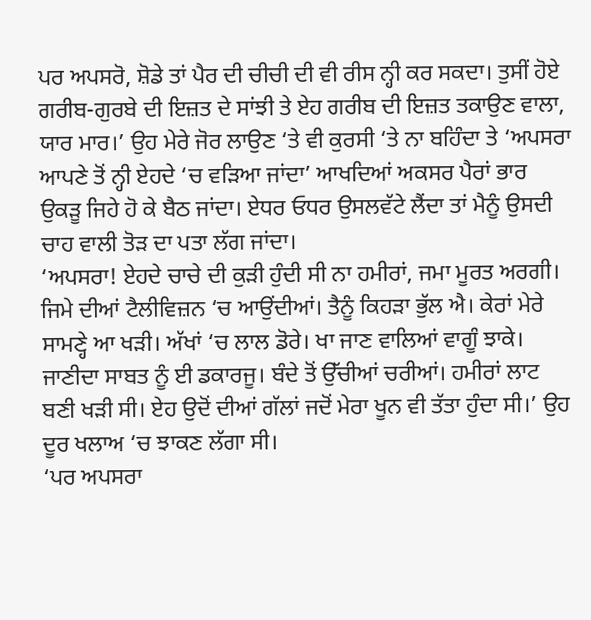ਪਰ ਅਪਸਰੋ, ਸ਼ੋਡੇ ਤਾਂ ਪੈਰ ਦੀ ਚੀਚੀ ਦੀ ਵੀ ਰੀਸ ਨ੍ਹੀ ਕਰ ਸਕਦਾ। ਤੁਸੀਂ ਹੋਏ ਗਰੀਬ-ਗੁਰਬੇ ਦੀ ਇਜ਼ਤ ਦੇ ਸਾਂਝੀ ਤੇ ਏਹ ਗਰੀਬ ਦੀ ਇਜ਼ਤ ਤਕਾਉਣ ਵਾਲਾ, ਯਾਰ ਮਾਰ।’ ਉਹ ਮੇਰੇ ਜੋਰ ਲਾਉਣ ‘ਤੇ ਵੀ ਕੁਰਸੀ ‘ਤੇ ਨਾ ਬਹਿੰਦਾ ਤੇ ‘ਅਪਸਰਾ ਆਪਣੇ ਤੋਂ ਨ੍ਹੀ ਏਹਦੇ ‘ਚ ਵੜਿਆ ਜਾਂਦਾ’ ਆਖਦਿਆਂ ਅਕਸਰ ਪੈਰਾਂ ਭਾਰ ਉਕੜੂ ਜਿਹੇ ਹੋ ਕੇ ਬੈਠ ਜਾਂਦਾ। ਏਧਰ ਓਧਰ ਉਸਲਵੱਟੇ ਲੈਂਦਾ ਤਾਂ ਮੈਨੂੰ ਉਸਦੀ ਚਾਹ ਵਾਲੀ ਤੋੜ ਦਾ ਪਤਾ ਲੱਗ ਜਾਂਦਾ।
‘ਅਪਸਰਾ! ਏਹਦੇ ਚਾਚੇ ਦੀ ਕੁੜੀ ਹੁੰਦੀ ਸੀ ਨਾ ਹਮੀਰਾਂ, ਜਮਾ ਮੂਰਤ ਅਰਗੀ। ਜਿਮੇ ਦੀਆਂ ਟੈਲੀਵਿਜ਼ਨ ‘ਚ ਆਉਂਦੀਆਂ। ਤੈਨੂੰ ਕਿਹੜਾ ਭੁੱਲ ਐ। ਕੇਰਾਂ ਮੇਰੇ ਸਾਮਣ੍ਹੇ ਆ ਖੜੀ। ਅੱਖਾਂ ‘ਚ ਲਾਲ ਡੋਰੇ। ਖਾ ਜਾਣ ਵਾਲਿਆਂ ਵਾਗੂੰ ਝਾਕੇ। ਜਾਣੀਦਾ ਸਾਬਤ ਨੂੰ ਈ ਡਕਾਰਜੂ। ਬੰਦੇ ਤੋਂ ਉੱਚੀਆਂ ਚਰੀਆਂ। ਹਮੀਰਾਂ ਲਾਟ ਬਣੀ ਖੜੀ ਸੀ। ਏਹ ਉਦੋਂ ਦੀਆਂ ਗੱਲਾਂ ਜਦੋਂ ਮੇਰਾ ਖੂਨ ਵੀ ਤੱਤਾ ਹੁੰਦਾ ਸੀ।’ ਉਹ ਦੂਰ ਖਲਾਅ ‘ਚ ਝਾਕਣ ਲੱਗਾ ਸੀ।
‘ਪਰ ਅਪਸਰਾ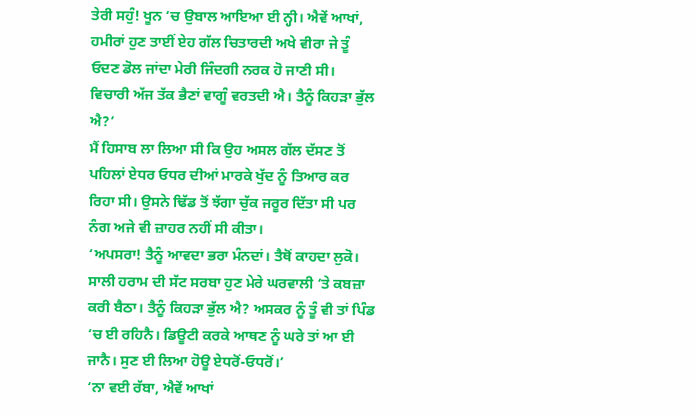ਤੇਰੀ ਸਹੁੰ! ਖੂਨ ‘ਚ ਉਬਾਲ ਆਇਆ ਈ ਨ੍ਹੀ। ਐਵੇਂ ਆਖਾਂ, ਹਮੀਰਾਂ ਹੁਣ ਤਾਈਂ ਏਹ ਗੱਲ ਚਿਤਾਰਦੀ ਅਖੇ ਵੀਰਾ ਜੇ ਤੂੰ ਓਦਣ ਡੋਲ ਜਾਂਦਾ ਮੇਰੀ ਜਿੰਦਗੀ ਨਰਕ ਹੋ ਜਾਣੀ ਸੀ। ਵਿਚਾਰੀ ਅੱਜ ਤੱਕ ਭੈਣਾਂ ਵਾਗੂੰ ਵਰਤਦੀ ਐ। ਤੈਨੂੰ ਕਿਹੜਾ ਭੁੱਲ ਐ?’
ਮੈਂ ਹਿਸਾਬ ਲਾ ਲਿਆ ਸੀ ਕਿ ਉਹ ਅਸਲ ਗੱਲ ਦੱਸਣ ਤੋਂ ਪਹਿਲਾਂ ਏਧਰ ਓਧਰ ਦੀਆਂ ਮਾਰਕੇ ਖੁੱਦ ਨੂੰ ਤਿਆਰ ਕਰ ਰਿਹਾ ਸੀ। ਉਸਨੇ ਢਿੱਡ ਤੋਂ ਝੱਗਾ ਚੁੱਕ ਜਰੂਰ ਦਿੱਤਾ ਸੀ ਪਰ ਨੰਗ ਅਜੇ ਵੀ ਜ਼ਾਹਰ ਨਹੀਂ ਸੀ ਕੀਤਾ।
‘ਅਪਸਰਾ! ਤੈਨੂੰ ਆਵਦਾ ਭਰਾ ਮੰਨਦਾਂ। ਤੈਥੋਂ ਕਾਹਦਾ ਲੁਕੋ। ਸਾਲੀ ਹਰਾਮ ਦੀ ਸੱਟ ਸਰਬਾ ਹੁਣ ਮੇਰੇ ਘਰਵਾਲੀ ‘ਤੇ ਕਬਜ਼ਾ ਕਰੀ ਬੈਠਾ। ਤੈਨੂੰ ਕਿਹੜਾ ਭੁੱਲ ਐ? ਅਸਕਰ ਨੂੰ ਤੂੰ ਵੀ ਤਾਂ ਪਿੰਡ ‘ਚ ਈ ਰਹਿਨੈ। ਡਿਊਟੀ ਕਰਕੇ ਆਥਣ ਨੂੰ ਘਰੇ ਤਾਂ ਆ ਈ ਜਾਨੈ। ਸੁਣ ਈ ਲਿਆ ਹੋਊ ਏਧਰੋਂ-ਓਧਰੋਂ।’
‘ਨਾ ਵਈ ਰੱਬਾ, ਐਵੇਂ ਆਖਾਂ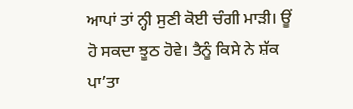ਆਪਾਂ ਤਾਂ ਨ੍ਹੀ ਸੁਣੀ ਕੋਈ ਚੰਗੀ ਮਾੜੀ। ਊਂ ਹੋ ਸਕਦਾ ਝੂਠ ਹੋਵੇ। ਤੈਨੂੰ ਕਿਸੇ ਨੇ ਸ਼ੱਕ ਪਾ’ਤਾ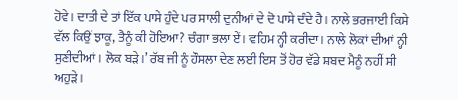ਹੋਵੇ। ਦਾਤੀ ਦੇ ਤਾਂ ਇੱਕ ਪਾਸੇ ਹੁੰਦੇ ਪਰ ਸਾਲੀ ਦੁਨੀਆਂ ਦੇ ਦੋ ਪਾਸੇ ਦੰਦੇ ਹੈ। ਨਾਲੇ ਭਰਜਾਈ ਕਿਸੇ ਵੱਲ ਕਿਉਂ ਝਾਕੂ, ਤੈਨੂੰ ਕੀ ਹੋਇਆ? ਚੰਗਾ ਭਲਾ ਏਂ। ਵਹਿਮ ਨ੍ਹੀ ਕਰੀਦਾ। ਨਾਲੇ ਲੋਕਾਂ ਦੀਆਂ ਨ੍ਹੀ ਸੁਣੀਦੀਆਂ। ਲੋਕ ਬੜੇ।’ ਰੱਬ ਜੀ ਨੂੰ ਹੌਸਲਾ ਦੇਣ ਲਈ ਇਸ ਤੋਂ ਹੋਰ ਵੱਡੇ ਸ਼ਬਦ ਮੈਨੂੰ ਨਹੀਂ ਸੀ ਅਹੁੜੇ।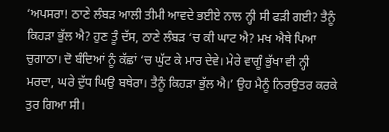‘ਅਪਸਰਾ! ਠਾਣੇ ਲੰਬੜ ਆਲੀ ਤੀਮੀ ਆਵਦੇ ਭਈਏ ਨਾਲ ਨ੍ਹੀ ਸੀ ਫੜੀ ਗਈ? ਤੈਨੂੰ ਕਿਹੜਾ ਭੁੱਲ ਐ? ਹੁਣ ਤੂੰ ਦੱਸ, ਠਾਣੇ ਲੰਬੜ ‘ਚ ਕੀ ਘਾਟ ਐ? ਮਖ ਐਥੇ ਪਿਆ ਚੁਗਾਠਾ। ਦੋ ਬੰਦਿਆਂ ਨੂੰ ਕੱਛਾਂ ‘ਚ ਘੁੱਟ ਕੇ ਮਾਰ ਦੇਵੇ। ਮੇਰੇ ਵਾਗੂੰ ਭੁੱਖਾ ਵੀ ਨ੍ਹੀ ਮਰਦਾ, ਘਰੇ ਦੁੱਧ ਘਿਉ ਬਥੇਰਾ। ਤੈਨੂੰ ਕਿਹੜਾ ਭੁੱਲ ਐ।’ ਉਹ ਮੈਨੂੰ ਨਿਰਉਤਰ ਕਰਕੇ ਤੁਰ ਗਿਆ ਸੀ।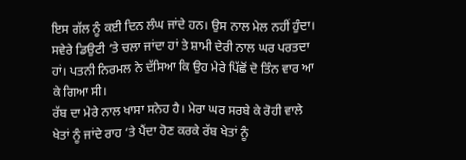ਇਸ ਗੱਲ ਨੂੰ ਕਈ ਦਿਨ ਲੰਘ ਜਾਂਦੇ ਹਨ। ਉਸ ਨਾਲ ਮੇਲ ਨਹੀਂ ਹੁੰਦਾ। ਸਵੇਰੇ ਡਿਉਟੀ ‘ਤੇ ਚਲਾ ਜਾਂਦਾ ਹਾਂ ਤੇ ਸ਼ਾਮੀ ਦੇਰੀ ਨਾਲ ਘਰ ਪਰਤਦਾ ਹਾਂ। ਪਤਨੀ ਨਿਰਮਲ ਨੇ ਦੱਸਿਆ ਕਿ ਉਹ ਮੇਰੇ ਪਿੱਛੋਂ ਦੋ ਤਿੰਨ ਵਾਰ ਆ ਕੇ ਗਿਆ ਸੀ।
ਰੱਬ ਦਾ ਮੇਰੇ ਨਾਲ ਖਾਸਾ ਸਨੇਹ ਹੈ। ਮੇਰਾ ਘਰ ਸਰਬੇ ਕੇ ਰੋਹੀ ਵਾਲੇ ਖੇਤਾਂ ਨੂੰ ਜਾਂਦੇ ਰਾਹ ‘ਤੇ ਪੈਂਦਾ ਹੋਣ ਕਰਕੇ ਰੱਬ ਖੇਤਾਂ ਨੂੰ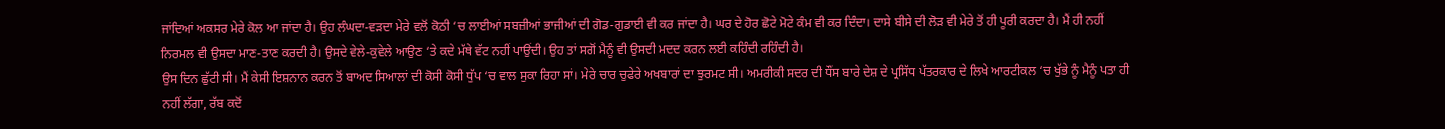ਜਾਂਦਿਆਂ ਅਕਸਰ ਮੇਰੇ ਕੋਲ ਆ ਜਾਂਦਾ ਹੈ। ਉਹ ਲੰਘਦਾ-ਵੜਦਾ ਮੇਰੇ ਵਲੋਂ ਕੋਠੀ ‘ਚ ਲਾਈਆਂ ਸਬਜ਼ੀਆਂ ਭਾਜੀਆਂ ਦੀ ਗੋਡ-ਗੁਡਾਈ ਵੀ ਕਰ ਜਾਂਦਾ ਹੈ। ਘਰ ਦੇ ਹੋਰ ਛੋਟੇ ਮੋਟੇ ਕੰਮ ਵੀ ਕਰ ਦਿੰਦਾ। ਦਾਸੇ ਬੀਸੇ ਦੀ ਲੋੜ ਵੀ ਮੇਰੇ ਤੋਂ ਹੀ ਪੂਰੀ ਕਰਦਾ ਹੈ। ਮੈਂ ਹੀ ਨਹੀਂ ਨਿਰਮਲ ਵੀ ਉਸਦਾ ਮਾਣ-ਤਾਣ ਕਰਦੀ ਹੈ। ਉਸਦੇ ਵੇਲੇ-ਕੁਵੇਲੇ ਆਉਣ ‘ਤੇ ਕਦੇ ਮੱਥੇ ਵੱਟ ਨਹੀਂ ਪਾਉਂਦੀ। ਉਹ ਤਾਂ ਸਗੋਂ ਮੈਨੂੰ ਵੀ ਉਸਦੀ ਮਦਦ ਕਰਨ ਲਈ ਕਹਿੰਦੀ ਰਹਿੰਦੀ ਹੈ।
ਉਸ ਦਿਨ ਛੁੱਟੀ ਸੀ। ਮੈਂ ਕੇਸੀ ਇਸ਼ਨਾਨ ਕਰਨ ਤੋਂ ਬਾਅਦ ਸਿਆਲਾਂ ਦੀ ਕੋਸੀ ਕੋਸੀ ਧੁੱਪ ‘ਚ ਵਾਲ ਸੁਕਾ ਰਿਹਾ ਸਾਂ। ਮੇਰੇ ਚਾਰ ਚੁਫੇਰੇ ਅਖਬਾਰਾਂ ਦਾ ਝੁਰਮਟ ਸੀ। ਅਮਰੀਕੀ ਸਦਰ ਦੀ ਧੌਂਸ ਬਾਰੇ ਦੇਸ਼ ਦੇ ਪ੍ਰਸਿੱਧ ਪੱਤਰਕਾਰ ਦੇ ਲਿਖੇ ਆਰਟੀਕਲ ‘ਚ ਖੁੱਭੇ ਨੂੰ ਮੈਨੂੰ ਪਤਾ ਹੀ ਨਹੀਂ ਲੱਗਾ, ਰੱਬ ਕਦੋਂ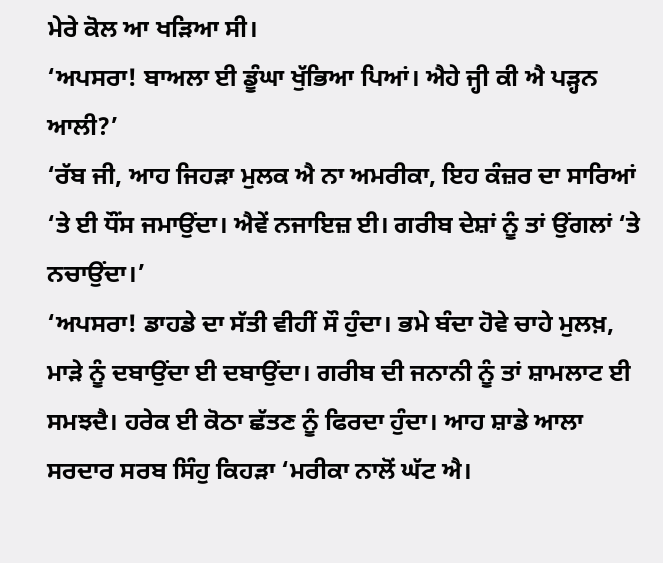ਮੇਰੇ ਕੋਲ ਆ ਖੜਿਆ ਸੀ।
‘ਅਪਸਰਾ! ਬਾਅਲਾ ਈ ਡੂੰਘਾ ਖੁੱਭਿਆ ਪਿਆਂ। ਐਹੇ ਜ੍ਹੀ ਕੀ ਐ ਪੜ੍ਹਨ ਆਲੀ?’
‘ਰੱਬ ਜੀ, ਆਹ ਜਿਹੜਾ ਮੁਲਕ ਐ ਨਾ ਅਮਰੀਕਾ, ਇਹ ਕੰਜ਼ਰ ਦਾ ਸਾਰਿਆਂ ‘ਤੇ ਈ ਧੌਂਸ ਜਮਾਉਂਦਾ। ਐਵੇਂ ਨਜਾਇਜ਼ ਈ। ਗਰੀਬ ਦੇਸ਼ਾਂ ਨੂੰ ਤਾਂ ਉਂਗਲਾਂ ‘ਤੇ ਨਚਾਉਂਦਾ।’
‘ਅਪਸਰਾ! ਡਾਹਡੇ ਦਾ ਸੱਤੀ ਵੀਹੀਂ ਸੌ ਹੁੰਦਾ। ਭਮੇ ਬੰਦਾ ਹੋਵੇ ਚਾਹੇ ਮੁਲਖ਼, ਮਾੜੇ ਨੂੰ ਦਬਾਉਂਦਾ ਈ ਦਬਾਉਂਦਾ। ਗਰੀਬ ਦੀ ਜਨਾਨੀ ਨੂੰ ਤਾਂ ਸ਼ਾਮਲਾਟ ਈ ਸਮਝਦੈ। ਹਰੇਕ ਈ ਕੋਠਾ ਛੱਤਣ ਨੂੰ ਫਿਰਦਾ ਹੁੰਦਾ। ਆਹ ਸ਼ਾਡੇ ਆਲਾ ਸਰਦਾਰ ਸਰਬ ਸਿੰਹੁ ਕਿਹੜਾ ‘ਮਰੀਕਾ ਨਾਲੋਂ ਘੱਟ ਐ।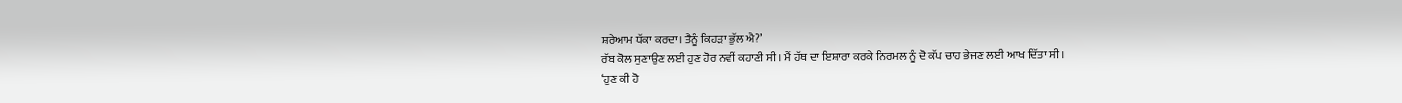ਸ਼ਰੇਆਮ ਧੱਕਾ ਕਰਦਾ। ਤੈਨੂੰ ਕਿਹੜਾ ਭੁੱਲ ਐ?’
ਰੱਬ ਕੋਲ ਸੁਣਾਉਣ ਲਈ ਹੁਣ ਹੋਰ ਨਵੀਂ ਕਹਾਣੀ ਸੀ। ਮੈਂ ਹੱਥ ਦਾ ਇਸ਼ਾਰਾ ਕਰਕੇ ਨਿਰਮਲ ਨੂੰ ਦੋ ਕੱਪ ਚਾਹ ਭੇਜਣ ਲਈ ਆਖ ਦਿੱਤਾ ਸੀ।
‘ਹੁਣ ਕੀ ਹੋ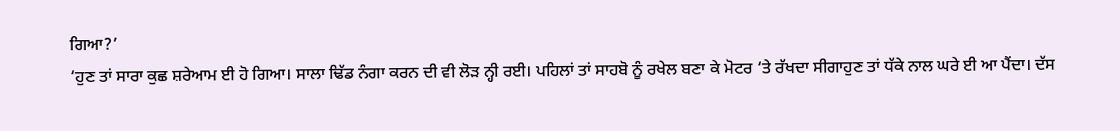ਗਿਆ?’
‘ਹੁਣ ਤਾਂ ਸਾਰਾ ਕੁਛ ਸ਼ਰੇਆਮ ਈ ਹੋ ਗਿਆ। ਸਾਲਾ ਢਿੱਡ ਨੰਗਾ ਕਰਨ ਦੀ ਵੀ ਲੋੜ ਨ੍ਹੀ ਰਈ। ਪਹਿਲਾਂ ਤਾਂ ਸਾਹਬੋ ਨੂੰ ਰਖੇਲ ਬਣਾ ਕੇ ਮੋਟਰ ‘ਤੇ ਰੱਖਦਾ ਸੀਗਾਹੁਣ ਤਾਂ ਧੱਕੇ ਨਾਲ ਘਰੇ ਈ ਆ ਪੈਂਦਾ। ਦੱਸ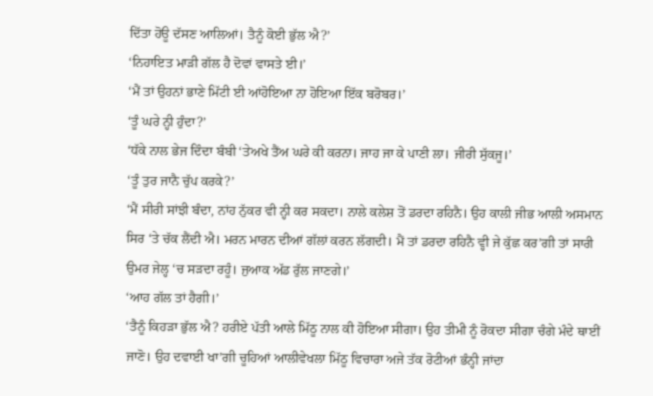ਦਿੱਤਾ ਹੋਊ ਦੱਸਣ ਆਲਿਆਂ। ਤੈਨੂੰ ਕੋਈ ਭੁੱਲ ਐ?’
‘ਨਿਹਾਇਤ ਮਾੜੀ ਗੱਲ ਹੈ ਦੋਵਾਂ ਵਾਸਤੇ ਈ।’
‘ਮੈਂ ਤਾਂ ਉਹਨਾਂ ਭਾਣੇ ਮਿੱਟੀ ਈ ਆਂਹੋਇਆ ਨਾ ਹੋਇਆ ਇੱਕ ਬਰੋਬਰ।’
‘ਤੂੰ ਘਰੇ ਨ੍ਹੀ ਹੁੰਦਾ?’
‘ਧੱਕੇ ਨਾਲ ਭੇਜ ਦਿੰਦਾ ਬੰਬੀ ‘ਤੇਅਖੇ ਤੈਂਅ ਘਰੇ ਕੀ ਕਰਨਾ। ਜਾਹ ਜਾ ਕੇ ਪਾਣੀ ਲਾ। ਜੀਰੀ ਸੁੱਕਜੂ।’
‘ਤੂੰ ਤੁਰ ਜਾਨੈ ਚੁੱਪ ਕਰਕੇ?’
‘ਮੈਂ ਸੀਰੀ ਸਾਂਝੀ ਬੰਦਾ, ਨਾਂਹ ਨੁੱਕਰ ਵੀ ਨ੍ਹੀ ਕਰ ਸਕਦਾ। ਨਾਲੇ ਕਲੇਸ਼ ਤੋਂ ਡਰਦਾ ਰਹਿਨੈ। ਉਹ ਕਾਲੀ ਜੀਭ ਆਲੀ ਅਸਮਾਨ ਸਿਰ ‘ਤੇ ਚੱਕ ਲੈਂਦੀ ਐ। ਮਰਨ ਮਾਰਨ ਦੀਆਂ ਗੱਲਾਂ ਕਰਨ ਲੱਗਦੀ। ਮੈਂ ਤਾਂ ਡਰਦਾ ਰਹਿਨੈ ਵ੍ਹੀ ਜੇ ਕੁੱਛ ਕਰ’ਗੀ ਤਾਂ ਸਾਰੀ ਉਮਰ ਜੇਲ੍ਹ ‘ਚ ਸੜਦਾ ਰਹੂੰ। ਜੁਆਕ ਅੱਡ ਰੁੱਲ ਜਾਣਗੇ।’
‘ਆਹ ਗੱਲ ਤਾਂ ਹੈਗੀ।’
‘ਤੈਨੂੰ ਕਿਹੜਾ ਭੁੱਲ ਐ? ਹਰੀਏ ਪੱਤੀ ਆਲੇ ਮਿੱਠੂ ਨਾਲ ਕੀ ਹੋਇਆ ਸੀਗਾ। ਉਹ ਤੀਮੀ ਨੂੰ ਰੋਕਦਾ ਸੀਗਾ ਚੰਗੇ ਮੰਦੇ ਥਾਈਂ ਜਾਣੋ। ਉਹ ਦਵਾਈ ਖਾ’ਗੀ ਚੂਹਿਆਂ ਆਲੀਵੇਖਲਾ ਮਿੱਠੂ ਵਿਚਾਰਾ ਅਜੇ ਤੱਕ ਰੋਟੀਆਂ ਭੰਨ੍ਹੀ ਜਾਂਦਾ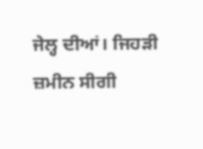ਜੇਲ੍ਹ ਦੀਆਂ। ਜਿਹੜੀ ਜ਼ਮੀਨ ਸੀਗੀ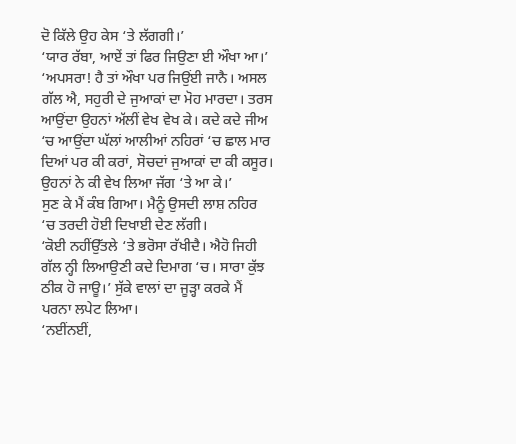ਦੋ ਕਿੱਲੇ ਉਹ ਕੇਸ ‘ਤੇ ਲੱਗਗੀ।’
‘ਯਾਰ ਰੱਬਾ, ਆਏਂ ਤਾਂ ਫਿਰ ਜਿਉਣਾ ਈ ਔਖਾ ਆ।’
‘ਅਪਸਰਾ! ਹੈ ਤਾਂ ਔਖਾ ਪਰ ਜਿਉਂਈ ਜਾਨੈ। ਅਸਲ ਗੱਲ ਐ, ਸਹੁਰੀ ਦੇ ਜੁਆਕਾਂ ਦਾ ਮੋਹ ਮਾਰਦਾ। ਤਰਸ ਆਉਂਦਾ ਉਹਨਾਂ ਅੱਲੀਂ ਵੇਖ ਵੇਖ ਕੇ। ਕਦੇ ਕਦੇ ਜੀਅ ‘ਚ ਆਉਂਦਾ ਘੱਲਾਂ ਆਲੀਆਂ ਨਹਿਰਾਂ ‘ਚ ਛਾਲ ਮਾਰ ਦਿਆਂ ਪਰ ਕੀ ਕਰਾਂ, ਸੋਚਦਾਂ ਜੁਆਕਾਂ ਦਾ ਕੀ ਕਸੂਰ। ਉਹਨਾਂ ਨੇ ਕੀ ਵੇਖ ਲਿਆ ਜੱਗ ‘ਤੇ ਆ ਕੇ।’
ਸੁਣ ਕੇ ਮੈਂ ਕੰਬ ਗਿਆ। ਮੈਨੂੰ ਉਸਦੀ ਲਾਸ਼ ਨਹਿਰ ‘ਚ ਤਰਦੀ ਹੋਈ ਦਿਖਾਈ ਦੇਣ ਲੱਗੀ।
‘ਕੋਈ ਨਹੀਂਉੱਤਲੇ ‘ਤੇ ਭਰੋਸਾ ਰੱਖੀਦੈ। ਐਹੋ ਜਿਹੀ ਗੱਲ ਨ੍ਹੀ ਲਿਆਉਣੀ ਕਦੇ ਦਿਮਾਗ ‘ਚ। ਸਾਰਾ ਕੁੱਝ ਠੀਕ ਹੋ ਜਾਊ।’ ਸੁੱਕੇ ਵਾਲਾਂ ਦਾ ਜੂੜ੍ਹਾ ਕਰਕੇ ਮੈਂ ਪਰਨਾ ਲਪੇਟ ਲਿਆ।
‘ਨਈਂਨਈਂ,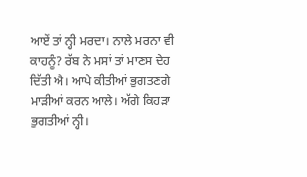ਆਏਂ ਤਾਂ ਨ੍ਹੀ ਮਰਦਾ। ਨਾਲੇ ਮਰਨਾ ਵੀ ਕਾਹਨੂੰ? ਰੱਬ ਨੇ ਮਸਾਂ ਤਾਂ ਮਾਣਸ ਦੇਹ ਦਿੱਤੀ ਐ। ਆਪੇ ਕੀਤੀਆਂ ਭੁਗਤਣਗੇ ਮਾੜੀਆਂ ਕਰਨ ਆਲੇ। ਅੱਗੇ ਕਿਹੜਾ ਭੁਗਤੀਆਂ ਨ੍ਹੀ।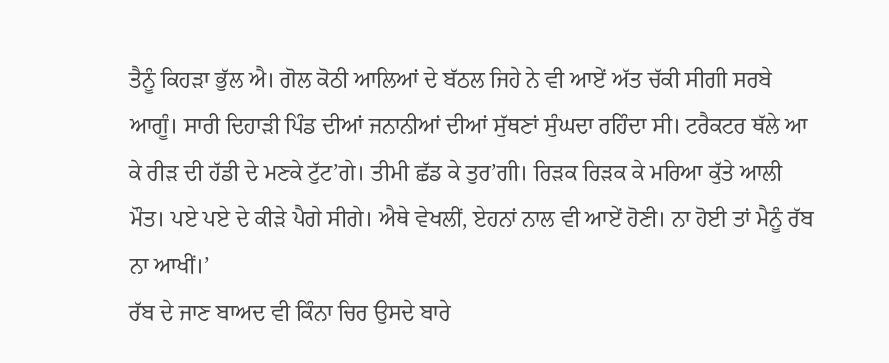ਤੈਨੂੰ ਕਿਹੜਾ ਭੁੱਲ ਐ। ਗੋਲ ਕੋਠੀ ਆਲਿਆਂ ਦੇ ਬੱਠਲ ਜਿਹੇ ਨੇ ਵੀ ਆਏਂ ਅੱਤ ਚੱਕੀ ਸੀਗੀ ਸਰਬੇ ਆਗੂੰ। ਸਾਰੀ ਦਿਹਾੜੀ ਪਿੰਡ ਦੀਆਂ ਜਨਾਨੀਆਂ ਦੀਆਂ ਸੁੱਥਣਾਂ ਸੁੰਘਦਾ ਰਹਿੰਦਾ ਸੀ। ਟਰੈਕਟਰ ਥੱਲੇ ਆ ਕੇ ਰੀੜ ਦੀ ਹੱਡੀ ਦੇ ਮਣਕੇ ਟੁੱਟ’ਗੇ। ਤੀਮੀ ਛੱਡ ਕੇ ਤੁਰ’ਗੀ। ਰਿੜਕ ਰਿੜਕ ਕੇ ਮਰਿਆ ਕੁੱਤੇ ਆਲੀ ਮੌਤ। ਪਏ ਪਏ ਦੇ ਕੀੜੇ ਪੈਗੇ ਸੀਗੇ। ਐਥੇ ਵੇਖਲੀਂ, ਏਹਨਾਂ ਨਾਲ ਵੀ ਆਏਂ ਹੋਣੀ। ਨਾ ਹੋਈ ਤਾਂ ਮੈਨੂੰ ਰੱਬ ਨਾ ਆਖੀਂ।’
ਰੱਬ ਦੇ ਜਾਣ ਬਾਅਦ ਵੀ ਕਿੰਨਾ ਚਿਰ ਉਸਦੇ ਬਾਰੇ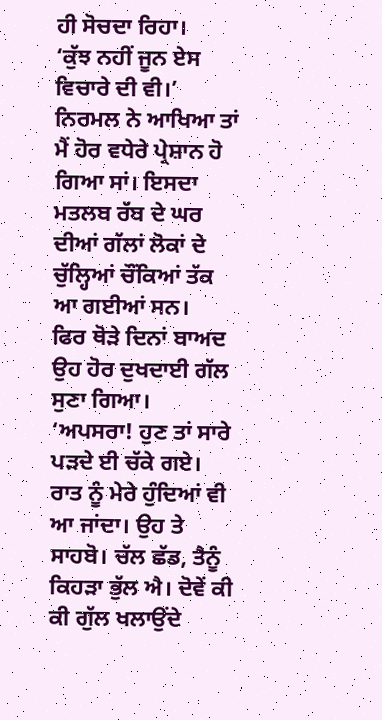ਹੀ ਸੋਚਦਾ ਰਿਹਾ।
‘ਕੁੱਝ ਨਹੀਂ ਜੂਨ ਏਸ ਵਿਚਾਰੇ ਦੀ ਵੀ।’ ਨਿਰਮਲ ਨੇ ਆਖਿਆ ਤਾਂ ਮੈਂ ਹੋਰ ਵਧੇਰੇ ਪ੍ਰੇਸ਼ਾਨ ਹੋ ਗਿਆ ਸਾਂ। ਇਸਦਾ ਮਤਲਬ ਰੱਬ ਦੇ ਘਰ ਦੀਆਂ ਗੱਲਾਂ ਲੋਕਾਂ ਦੇ ਚੁੱਲ੍ਹਿਆਂ ਚੌਂਕਿਆਂ ਤੱਕ ਆ ਗਈਆਂ ਸਨ।
ਫਿਰ ਥੋੜੇ ਦਿਨਾਂ ਬਾਅਦ ਉਹ ਹੋਰ ਦੁਖਦਾਈ ਗੱਲ ਸੁਣਾ ਗਿਆ।
‘ਅਪਸਰਾ! ਹੁਣ ਤਾਂ ਸਾਰੇ ਪੜਦੇ ਈ ਚੱਕੇ ਗਏ। ਰਾਤ ਨੂੰ ਮੇਰੇ ਹੁੰਦਿਆਂ ਵੀ ਆ ਜਾਂਦਾ। ਉਹ ਤੇ ਸਾਹਬੋ। ਚੱਲ ਛੱਡ, ਤੈਨੂੰ ਕਿਹੜਾ ਭੁੱਲ ਐ। ਦੋਵੇਂ ਕੀ ਕੀ ਗੁੱਲ ਖਲਾਉਂਦੇ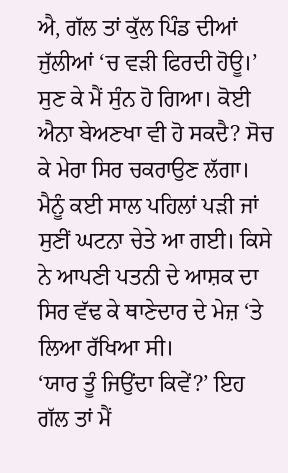ਐ, ਗੱਲ ਤਾਂ ਕੁੱਲ ਪਿੰਡ ਦੀਆਂ ਜੁੱਲੀਆਂ ‘ਚ ਵੜੀ ਫਿਰਦੀ ਹੋਊ।’ ਸੁਣ ਕੇ ਮੈਂ ਸੁੰਨ ਹੋ ਗਿਆ। ਕੋਈ ਐਨਾ ਬੇਅਣਖਾ ਵੀ ਹੋ ਸਕਦੈ? ਸੋਚ ਕੇ ਮੇਰਾ ਸਿਰ ਚਕਰਾਉਣ ਲੱਗਾ। ਮੈਨੂੰ ਕਈ ਸਾਲ ਪਹਿਲਾਂ ਪੜੀ ਜਾਂ ਸੁਣੀਂ ਘਟਨਾ ਚੇਤੇ ਆ ਗਈ। ਕਿਸੇ ਨੇ ਆਪਣੀ ਪਤਨੀ ਦੇ ਆਸ਼ਕ ਦਾ ਸਿਰ ਵੱਢ ਕੇ ਥਾਣੇਦਾਰ ਦੇ ਮੇਜ਼ ‘ਤੇ ਲਿਆ ਰੱਖਿਆ ਸੀ।
‘ਯਾਰ ਤੂੰ ਜਿਉਂਦਾ ਕਿਵੇਂ?’ ਇਹ ਗੱਲ ਤਾਂ ਮੈਂ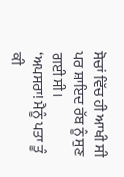ਸੋਚਾਂ ਵਿੱਚ ਹੀ ਆਖੀ ਸੀ ਪਰ ਸ਼ਾਇਦ ਰੱਬ ਨੂੰ ਸੁਣ ਗਈ ਸੀ।
‘ਅਪਸਰਾ! ਮੈਨੂੰ ਪਤਾ ਤੂੰ ਕੀ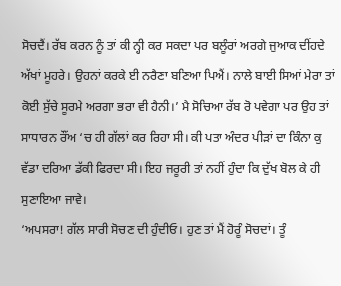ਸੋਚਦੈਂ। ਰੱਬ ਕਰਨ ਨੂੰ ਤਾਂ ਕੀ ਨ੍ਹੀ ਕਰ ਸਕਦਾ ਪਰ ਬਲੂੰਰਾਂ ਅਰਗੇ ਜੁਆਕ ਦੀਂਹਦੇ ਅੱਖਾਂ ਮੂਹਰੇ। ਉਹਨਾਂ ਕਰਕੇ ਈ ਨਰੈਣਾ ਬਣਿਆ ਪਿਐਂ। ਨਾਲੇ ਬਾਈ ਸਿਆਂ ਮੇਰਾ ਤਾਂ ਕੋਈ ਸੁੱਚੇ ਸੂਰਮੇ ਅਰਗਾ ਭਰਾ ਵੀ ਹੈਨੀ।’ ਮੈ ਸੋਚਿਆ ਰੱਬ ਰੋ ਪਵੇਗਾ ਪਰ ਉਹ ਤਾਂ ਸਾਧਾਰਨ ਰੌਂਅ ‘ਚ ਹੀ ਗੱਲਾਂ ਕਰ ਰਿਹਾ ਸੀ। ਕੀ ਪਤਾ ਅੰਦਰ ਪੀੜਾਂ ਦਾ ਕਿੰਨਾ ਕੁ ਵੱਡਾ ਦਰਿਆ ਡੱਕੀ ਫਿਰਦਾ ਸੀ। ਇਹ ਜਰੂਰੀ ਤਾਂ ਨਹੀਂ ਹੁੰਦਾ ਕਿ ਦੁੱਖ ਬੋਲ ਕੇ ਹੀ ਸੁਣਾਇਆ ਜਾਵੇ।
‘ਅਪਸਰਾ! ਗੱਲ ਸਾਰੀ ਸੋਚਣ ਦੀ ਹੁੰਦੀਓ। ਹੁਣ ਤਾਂ ਮੈਂ ਹੋਰੂੰ ਸੋਚਦਾਂ। ਤੂੰ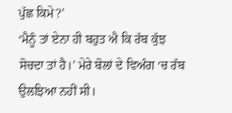ਪੁੱਛ ਕਿਮੇ?’
‘ਮੈਨੂੰ ਤਾਂ ਏਨਾ ਹੀ ਬਹੁਤ ਐ ਕਿ ਰੱਬ ਕੁੱਝ ਸੋਚਦਾ ਤਾਂ ਹੈ।’ ਮੇਰੇ ਬੋਲਾਂ ਦੇ ਵਿਅੰਗ ‘ਚ ਰੱਬ ਉਲਝਿਆ ਨਹੀਂ ਸੀ।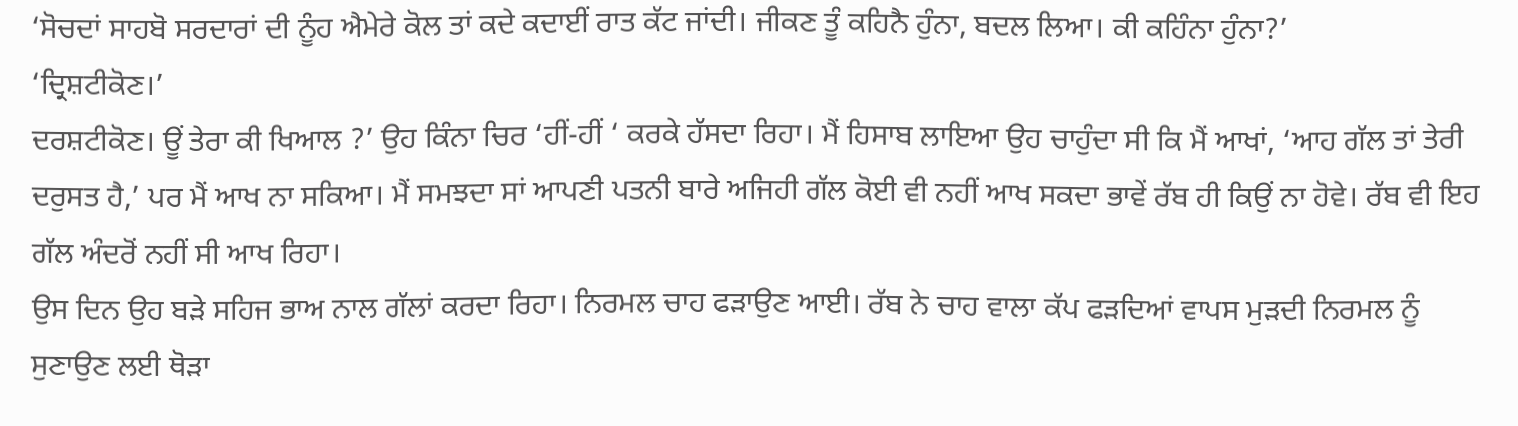‘ਸੋਚਦਾਂ ਸਾਹਬੋ ਸਰਦਾਰਾਂ ਦੀ ਨੂੰਹ ਐਮੇਰੇ ਕੋਲ ਤਾਂ ਕਦੇ ਕਦਾਈਂ ਰਾਤ ਕੱਟ ਜਾਂਦੀ। ਜੀਕਣ ਤੂੰ ਕਹਿਨੈ ਹੁੰਨਾ, ਬਦਲ ਲਿਆ। ਕੀ ਕਹਿੰਨਾ ਹੁੰਨਾ?’
‘ਦ੍ਰਿਸ਼ਟੀਕੋਣ।’
ਦਰਸ਼ਟੀਕੋਣ। ਊਂ ਤੇਰਾ ਕੀ ਖਿਆਲ ?’ ਉਹ ਕਿੰਨਾ ਚਿਰ ‘ਹੀਂ-ਹੀਂ ‘ ਕਰਕੇ ਹੱਸਦਾ ਰਿਹਾ। ਮੈਂ ਹਿਸਾਬ ਲਾਇਆ ਉਹ ਚਾਹੁੰਦਾ ਸੀ ਕਿ ਮੈਂ ਆਖਾਂ, ‘ਆਹ ਗੱਲ ਤਾਂ ਤੇਰੀ ਦਰੁਸਤ ਹੈ,’ ਪਰ ਮੈਂ ਆਖ ਨਾ ਸਕਿਆ। ਮੈਂ ਸਮਝਦਾ ਸਾਂ ਆਪਣੀ ਪਤਨੀ ਬਾਰੇ ਅਜਿਹੀ ਗੱਲ ਕੋਈ ਵੀ ਨਹੀਂ ਆਖ ਸਕਦਾ ਭਾਵੇਂ ਰੱਬ ਹੀ ਕਿਉਂ ਨਾ ਹੋਵੇ। ਰੱਬ ਵੀ ਇਹ ਗੱਲ ਅੰਦਰੋਂ ਨਹੀਂ ਸੀ ਆਖ ਰਿਹਾ।
ਉਸ ਦਿਨ ਉਹ ਬੜੇ ਸਹਿਜ ਭਾਅ ਨਾਲ ਗੱਲਾਂ ਕਰਦਾ ਰਿਹਾ। ਨਿਰਮਲ ਚਾਹ ਫੜਾਉਣ ਆਈ। ਰੱਬ ਨੇ ਚਾਹ ਵਾਲਾ ਕੱਪ ਫੜਦਿਆਂ ਵਾਪਸ ਮੁੜਦੀ ਨਿਰਮਲ ਨੂੰ ਸੁਣਾਉਣ ਲਈ ਥੋੜਾ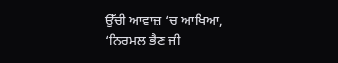ਉੱਚੀ ਆਵਾਜ਼ ‘ਚ ਆਖਿਆ, ‘ਨਿਰਮਲ ਭੈਣ ਜੀ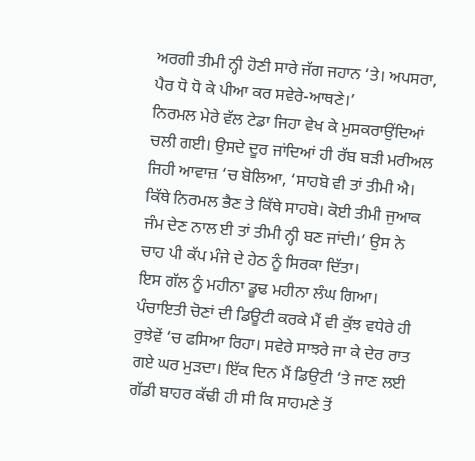ਅਰਗੀ ਤੀਮੀ ਨ੍ਹੀ ਹੋਣੀ ਸਾਰੇ ਜੱਗ ਜਹਾਨ ‘ਤੇ। ਅਪਸਰਾ, ਪੈਰ ਧੋ ਧੋ ਕੇ ਪੀਆ ਕਰ ਸਵੇਰੇ-ਆਥਣੇ।’
ਨਿਰਮਲ ਮੇਰੇ ਵੱਲ ਟੇਡਾ ਜਿਹਾ ਵੇਖ ਕੇ ਮੁਸਕਰਾਉਂਦਿਆਂ ਚਲੀ ਗਈ। ਉਸਦੇ ਦੂਰ ਜਾਂਦਿਆਂ ਹੀ ਰੱਬ ਬੜੀ ਮਰੀਅਲ ਜਿਹੀ ਆਵਾਜ਼ ‘ਚ ਬੋਲਿਆ, ‘ਸਾਹਬੋ ਵੀ ਤਾਂ ਤੀਮੀ ਐ। ਕਿੱਥੇ ਨਿਰਮਲ ਭੈਣ ਤੇ ਕਿੱਥੇ ਸਾਹਬੋ। ਕੋਈ ਤੀਮੀ ਜੁਆਕ ਜੰਮ ਦੇਣ ਨਾਲ ਈ ਤਾਂ ਤੀਮੀ ਨ੍ਹੀ ਬਣ ਜਾਂਦੀ।’ ਉਸ ਨੇ ਚਾਹ ਪੀ ਕੱਪ ਮੰਜੇ ਦੇ ਹੇਠ ਨੂੰ ਸਿਰਕਾ ਦਿੱਤਾ।
ਇਸ ਗੱਲ ਨੂੰ ਮਹੀਨਾ ਡੂਢ ਮਹੀਨਾ ਲੰਘ ਗਿਆ। ਪੰਚਾਇਤੀ ਚੋਣਾਂ ਦੀ ਡਿਊਟੀ ਕਰਕੇ ਮੈਂ ਵੀ ਕੁੱਝ ਵਧੇਰੇ ਹੀ ਰੁਝੇਵੇਂ ‘ਚ ਫਸਿਆ ਰਿਹਾ। ਸਵੇਰੇ ਸਾਝਰੇ ਜਾ ਕੇ ਦੇਰ ਰਾਤ ਗਏ ਘਰ ਮੁੜਦਾ। ਇੱਕ ਦਿਨ ਮੈਂ ਡਿਉਟੀ ‘ਤੇ ਜਾਣ ਲਈ ਗੱਡੀ ਬਾਹਰ ਕੱਢੀ ਹੀ ਸੀ ਕਿ ਸਾਹਮਣੇ ਤੋਂ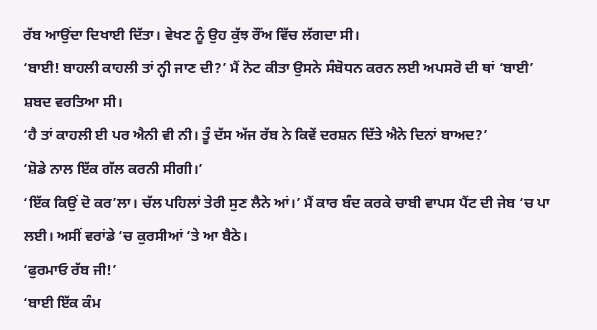ਰੱਬ ਆਉਂਦਾ ਦਿਖਾਈ ਦਿੱਤਾ। ਵੇਖਣ ਨੂੰ ਉਹ ਕੁੱਝ ਰੌਂਅ ਵਿੱਚ ਲੱਗਦਾ ਸੀ।
‘ਬਾਈ! ਬਾਹਲੀ ਕਾਹਲੀ ਤਾਂ ਨ੍ਹੀ ਜਾਣ ਦੀ?’ ਮੈਂ ਨੋਟ ਕੀਤਾ ਉਸਨੇ ਸੰਬੋਧਨ ਕਰਨ ਲਈ ਅਪਸਰੋ ਦੀ ਥਾਂ ‘ਬਾਈ’ ਸ਼ਬਦ ਵਰਤਿਆ ਸੀ।
‘ਹੈ ਤਾਂ ਕਾਹਲੀ ਈ ਪਰ ਐਨੀ ਵੀ ਨੀ। ਤੂੰ ਦੱਸ ਅੱਜ ਰੱਬ ਨੇ ਕਿਵੇਂ ਦਰਸ਼ਨ ਦਿੱਤੇ ਐਨੇ ਦਿਨਾਂ ਬਾਅਦ?’
‘ਸ਼ੋਡੇ ਨਾਲ ਇੱਕ ਗੱਲ ਕਰਨੀ ਸੀਗੀ।’
‘ਇੱਕ ਕਿਉਂ ਦੋ ਕਰ’ਲਾ। ਚੱਲ ਪਹਿਲਾਂ ਤੇਰੀ ਸੁਣ ਲੈਨੇ ਆਂ।’ ਮੈਂ ਕਾਰ ਬੰਦ ਕਰਕੇ ਚਾਬੀ ਵਾਪਸ ਪੈਂਟ ਦੀ ਜੇਬ ‘ਚ ਪਾ ਲਈ। ਅਸੀਂ ਵਰਾਂਡੇ ‘ਚ ਕੁਰਸੀਆਂ ‘ਤੇ ਆ ਬੈਠੇ।
‘ਫੁਰਮਾਓ ਰੱਬ ਜੀ!’
‘ਬਾਈ ਇੱਕ ਕੰਮ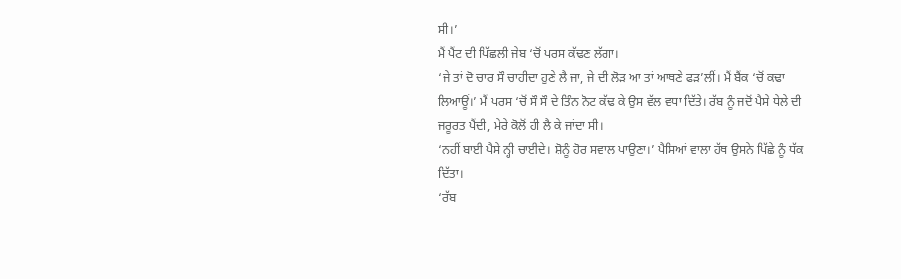ਸੀ।’
ਮੈਂ ਪੈਂਟ ਦੀ ਪਿੱਛਲੀ ਜੇਬ ‘ਚੋਂ ਪਰਸ ਕੱਢਣ ਲੱਗਾ।
‘ਜੇ ਤਾਂ ਦੋ ਚਾਰ ਸੌ ਚਾਹੀਦਾ ਹੁਣੇ ਲੈ ਜਾ, ਜੇ ਦੀ ਲੋੜ ਆ ਤਾਂ ਆਥਣੇ ਫੜ’ਲੀਂ। ਮੈਂ ਬੈਂਕ ‘ਚੋਂ ਕਢਾ ਲਿਆਊਂ।’ ਮੈਂ ਪਰਸ ‘ਚੋਂ ਸੌ ਸੌ ਦੇ ਤਿੰਨ ਨੋਟ ਕੱਢ ਕੇ ਉਸ ਵੱਲ ਵਧਾ ਦਿੱਤੇ। ਰੱਬ ਨੂੰ ਜਦੋਂ ਪੈਸੇ ਧੇਲੇ ਦੀ ਜਰੂਰਤ ਪੈਂਦੀ, ਮੇਰੇ ਕੋਲੋਂ ਹੀ ਲੈ ਕੇ ਜਾਂਦਾ ਸੀ।
‘ਨਹੀਂ ਬਾਈ ਪੈਸੇ ਨ੍ਹੀ ਚਾਈਦੇ। ਸ਼ੋਨੂੰ ਹੋਰ ਸਵਾਲ ਪਾਉਣਾ।’ ਪੈਸਿਆਂ ਵਾਲਾ ਹੱਥ ਉਸਨੇ ਪਿੱਛੇ ਨੂੰ ਧੱਕ ਦਿੱਤਾ।
‘ਰੱਬ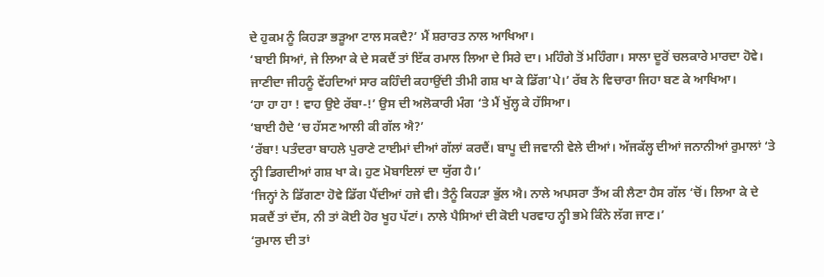ਦੇ ਹੁਕਮ ਨੂੰ ਕਿਹੜਾ ਭੜੂਆ ਟਾਲ ਸਕਦੈ?’ ਮੈਂ ਸ਼ਰਾਰਤ ਨਾਲ ਆਖਿਆ।
‘ਬਾਈ ਸਿਆਂ, ਜੇ ਲਿਆ ਕੇ ਦੇ ਸਕਦੈਂ ਤਾਂ ਇੱਕ ਰਮਾਲ ਲਿਆ ਦੇ ਸਿਰੇ ਦਾ। ਮਹਿੰਗੇ ਤੋਂ ਮਹਿੰਗਾ। ਸਾਲਾ ਦੂਰੋਂ ਚਲਕਾਰੇ ਮਾਰਦਾ ਹੋਵੇ। ਜਾਣੀਦਾ ਜੀਹਨੂੰ ਵੇਂਹਦਿਆਂ ਸਾਰ ਕਹਿੰਦੀ ਕਹਾਉਂਦੀ ਤੀਮੀ ਗਸ਼ ਖਾ ਕੇ ਡਿੱਗ’ਪੇ।’ ਰੱਬ ਨੇ ਵਿਚਾਰਾ ਜਿਹਾ ਬਣ ਕੇ ਆਖਿਆ।
‘ਹਾ ਹਾ ਹਾ ! ਵਾਹ ਉਏ ਰੱਬਾ-!’ ਉਸ ਦੀ ਅਲੋਕਾਰੀ ਮੰਗ ‘ਤੇ ਮੈਂ ਖੁੱਲ੍ਹ ਕੇ ਹੱਸਿਆ।
‘ਬਾਈ ਹੈਦੇ ‘ਚ ਹੱਸਣ ਆਲੀ ਕੀ ਗੱਲ ਐ?’
‘ਰੱਬਾ! ਪਤੰਦਰਾ ਬਾਹਲੇ ਪੁਰਾਣੇ ਟਾਈਮਾਂ ਦੀਆਂ ਗੱਲਾਂ ਕਰਦੈਂ। ਬਾਪੂ ਦੀ ਜਵਾਨੀ ਵੇਲੇ ਦੀਆਂ। ਅੱਜਕੱਲ੍ਹ ਦੀਆਂ ਜਨਾਨੀਆਂ ਰੁਮਾਲਾਂ ‘ਤੇ ਨ੍ਹੀ ਡਿਗਦੀਆਂ ਗਸ਼ ਖਾ ਕੇ। ਹੁਣ ਮੋਬਾਇਲਾਂ ਦਾ ਯੁੱਗ ਹੈ।’
‘ਜਿਨ੍ਹਾਂ ਨੇ ਡਿੱਗਣਾ ਹੋਵੇ ਡਿੱਗ ਪੈਂਦੀਆਂ ਹਜੇ ਵੀ। ਤੈਨੂੰ ਕਿਹੜਾ ਭੁੱਲ ਐ। ਨਾਲੇ ਅਪਸਰਾ ਤੈਂਅ ਕੀ ਲੈਣਾ ਹੈਸ ਗੱਲ ‘ਚੋਂ। ਲਿਆ ਕੇ ਦੇ ਸਕਦੈਂ ਤਾਂ ਦੱਸ, ਨੀ ਤਾਂ ਕੋਈ ਹੋਰ ਖੂਹ ਪੱਟਾਂ। ਨਾਲੇ ਪੈਸਿਆਂ ਦੀ ਕੋਈ ਪਰਵਾਹ ਨ੍ਹੀ ਭਮੇ ਕਿੰਨੇ ਲੱਗ ਜਾਣ।’
‘ਰੁਮਾਲ ਦੀ ਤਾਂ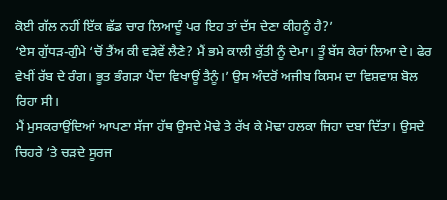ਕੋਈ ਗੱਲ ਨਹੀਂ ਇੱਕ ਛੱਡ ਚਾਰ ਲਿਆਦੂੰ ਪਰ ਇਹ ਤਾਂ ਦੱਸ ਦੇਣਾ ਕੀਹਨੂੰ ਹੈ?’
‘ਏਸ ਗੁੱਧੜ-ਗੁੰਮੇ ‘ਚੋਂ ਤੈਂਅ ਕੀ ਵੜੇਵੇਂ ਲੈਣੇ? ਮੈਂ ਭਮੇ ਕਾਲੀ ਕੁੱਤੀ ਨੂੰ ਦੇਮਾ। ਤੂੰ ਬੱਸ ਕੇਰਾਂ ਲਿਆ ਦੇ। ਫੇਰ ਵੇਖੀਂ ਰੱਬ ਦੇ ਰੰਗ। ਭੂਤ ਭੰਗੜਾ ਪੈਂਦਾ ਵਿਖਾਊਂ ਤੈਨੂੰ।’ ਉਸ ਅੰਦਰੋਂ ਅਜੀਬ ਕਿਸਮ ਦਾ ਵਿਸ਼ਵਾਸ਼ ਬੋਲ ਰਿਹਾ ਸੀ।
ਮੈਂ ਮੁਸਕਰਾਉਂਦਿਆਂ ਆਪਣਾ ਸੱਜਾ ਹੱਥ ਉਸਦੇ ਮੋਢੇ ਤੇ ਰੱਖ ਕੇ ਮੋਢਾ ਹਲਕਾ ਜਿਹਾ ਦਬਾ ਦਿੱਤਾ। ਉਸਦੇ ਚਿਹਰੇ ‘ਤੇ ਚੜਦੇ ਸੂਰਜ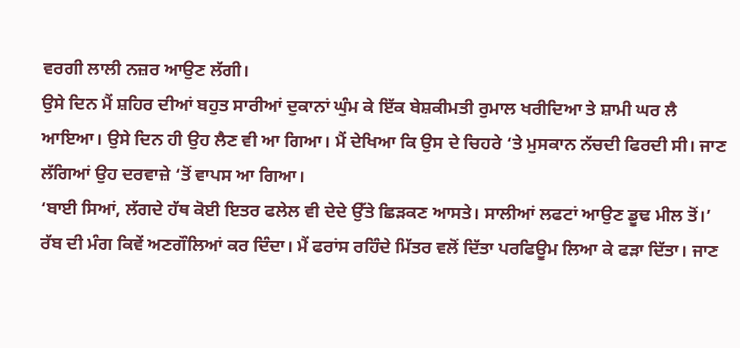ਵਰਗੀ ਲਾਲੀ ਨਜ਼ਰ ਆਉਣ ਲੱਗੀ।
ਉਸੇ ਦਿਨ ਮੈਂ ਸ਼ਹਿਰ ਦੀਆਂ ਬਹੁਤ ਸਾਰੀਆਂ ਦੁਕਾਨਾਂ ਘੁੰਮ ਕੇ ਇੱਕ ਬੇਸ਼ਕੀਮਤੀ ਰੁਮਾਲ ਖਰੀਦਿਆ ਤੇ ਸ਼ਾਮੀ ਘਰ ਲੈ ਆਇਆ। ਉਸੇ ਦਿਨ ਹੀ ਉਹ ਲੈਣ ਵੀ ਆ ਗਿਆ। ਮੈਂ ਦੇਖਿਆ ਕਿ ਉਸ ਦੇ ਚਿਹਰੇ ‘ਤੇ ਮੁਸਕਾਨ ਨੱਚਦੀ ਫਿਰਦੀ ਸੀ। ਜਾਣ ਲੱਗਿਆਂ ਉਹ ਦਰਵਾਜ਼ੇ ‘ਤੋਂ ਵਾਪਸ ਆ ਗਿਆ।
‘ਬਾਈ ਸਿਆਂ, ਲੱਗਦੇ ਹੱਥ ਕੋਈ ਇਤਰ ਫਲੇਲ ਵੀ ਦੇਦੇ ਉੱਤੇ ਛਿੜਕਣ ਆਸਤੇ। ਸਾਲੀਆਂ ਲਫਟਾਂ ਆਉਣ ਡੂਢ ਮੀਲ ਤੋਂ।’ ਰੱਬ ਦੀ ਮੰਗ ਕਿਵੇਂ ਅਣਗੌਲਿਆਂ ਕਰ ਦਿੰਦਾ। ਮੈਂ ਫਰਾਂਸ ਰਹਿੰਦੇ ਮਿੱਤਰ ਵਲੋਂ ਦਿੱਤਾ ਪਰਫਿਊਮ ਲਿਆ ਕੇ ਫੜਾ ਦਿੱਤਾ। ਜਾਣ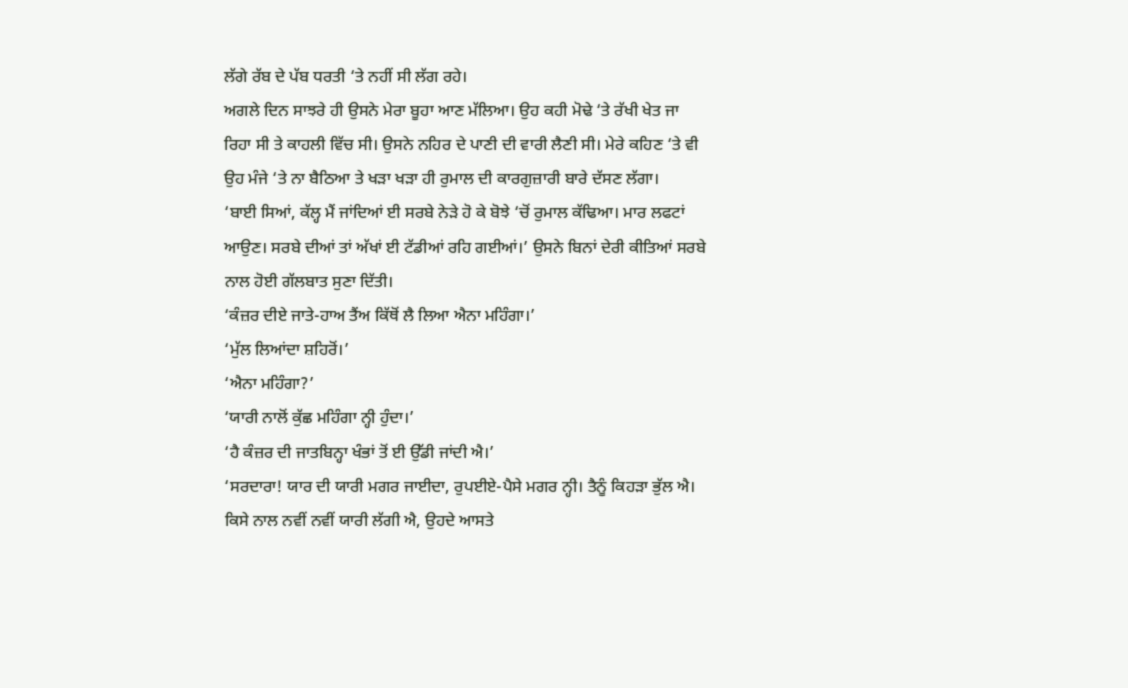ਲੱਗੇ ਰੱਬ ਦੇ ਪੱਬ ਧਰਤੀ ‘ਤੇ ਨਹੀਂ ਸੀ ਲੱਗ ਰਹੇ।
ਅਗਲੇ ਦਿਨ ਸਾਝਰੇ ਹੀ ਉਸਨੇ ਮੇਰਾ ਬੂਹਾ ਆਣ ਮੱਲਿਆ। ਉਹ ਕਹੀ ਮੋਢੇ ‘ਤੇ ਰੱਖੀ ਖੇਤ ਜਾ ਰਿਹਾ ਸੀ ਤੇ ਕਾਹਲੀ ਵਿੱਚ ਸੀ। ਉਸਨੇ ਨਹਿਰ ਦੇ ਪਾਣੀ ਦੀ ਵਾਰੀ ਲੈਣੀ ਸੀ। ਮੇਰੇ ਕਹਿਣ ‘ਤੇ ਵੀ ਉਹ ਮੰਜੇ ‘ਤੇ ਨਾ ਬੈਠਿਆ ਤੇ ਖੜਾ ਖੜਾ ਹੀ ਰੁਮਾਲ ਦੀ ਕਾਰਗੁਜ਼ਾਰੀ ਬਾਰੇ ਦੱਸਣ ਲੱਗਾ।
‘ਬਾਈ ਸਿਆਂ, ਕੱਲ੍ਹ ਮੈਂ ਜਾਂਦਿਆਂ ਈ ਸਰਬੇ ਨੇੜੇ ਹੋ ਕੇ ਬੋਝੇ ‘ਚੋਂ ਰੁਮਾਲ ਕੱਢਿਆ। ਮਾਰ ਲਫਟਾਂ ਆਉਣ। ਸਰਬੇ ਦੀਆਂ ਤਾਂ ਅੱਖਾਂ ਈ ਟੱਡੀਆਂ ਰਹਿ ਗਈਆਂ।’ ਉਸਨੇ ਬਿਨਾਂ ਦੇਰੀ ਕੀਤਿਆਂ ਸਰਬੇ ਨਾਲ ਹੋਈ ਗੱਲਬਾਤ ਸੁਣਾ ਦਿੱਤੀ।
‘ਕੰਜ਼ਰ ਦੀਏ ਜਾਤੇ-ਹਾਅ ਤੈਂਅ ਕਿੱਥੋਂ ਲੈ ਲਿਆ ਐਨਾ ਮਹਿੰਗਾ।’
‘ਮੁੱਲ ਲਿਆਂਦਾ ਸ਼ਹਿਰੋਂ।’
‘ਐਨਾ ਮਹਿੰਗਾ?’
‘ਯਾਰੀ ਨਾਲੋਂ ਕੁੱਛ ਮਹਿੰਗਾ ਨ੍ਹੀ ਹੁੰਦਾ।’
‘ਹੈ ਕੰਜ਼ਰ ਦੀ ਜਾਤਬਿਨ੍ਹਾ ਖੰਭਾਂ ਤੋਂ ਈ ਉੱਡੀ ਜਾਂਦੀ ਐ।’
‘ਸਰਦਾਰਾ! ਯਾਰ ਦੀ ਯਾਰੀ ਮਗਰ ਜਾਈਦਾ, ਰੁਪਈਏ-ਪੈਸੇ ਮਗਰ ਨ੍ਹੀ। ਤੈਨੂੰ ਕਿਹੜਾ ਭੁੱਲ ਐ। ਕਿਸੇ ਨਾਲ ਨਵੀਂ ਨਵੀਂ ਯਾਰੀ ਲੱਗੀ ਐ, ਉਹਦੇ ਆਸਤੇ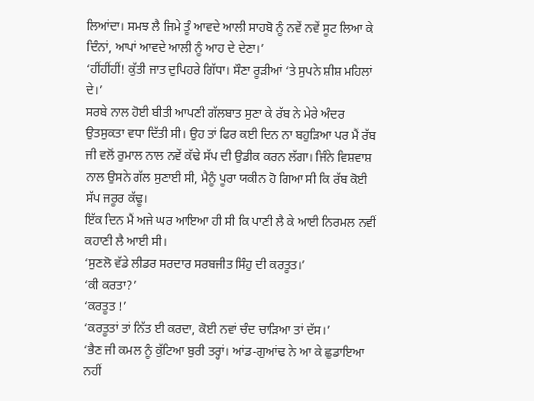ਲਿਆਂਦਾ। ਸਮਝ ਲੈ ਜਿਮੇ ਤੂੰ ਆਵਦੇ ਆਲੀ ਸਾਹਬੋ ਨੂੰ ਨਵੇਂ ਨਵੇਂ ਸੂਟ ਲਿਆ ਕੇ ਦਿੰਨਾਂ, ਆਪਾਂ ਆਵਦੇ ਆਲੀ ਨੂੰ ਆਹ ਦੇ ਦੇਣਾ।’
‘ਹੀਂਹੀਂਹੀਂ! ਕੁੱਤੀ ਜਾਤ ਦੁਪਿਹਰੇ ਗਿੱਧਾ। ਸੌਣਾ ਰੂੜੀਆਂ ‘ਤੇ ਸੁਪਨੇ ਸ਼ੀਸ਼ ਮਹਿਲਾਂ ਦੇ।’
ਸਰਬੇ ਨਾਲ ਹੋਈ ਬੀਤੀ ਆਪਣੀ ਗੱਲਬਾਤ ਸੁਣਾ ਕੇ ਰੱਬ ਨੇ ਮੇਰੇ ਅੰਦਰ ਉਤਸੁਕਤਾ ਵਧਾ ਦਿੱਤੀ ਸੀ। ਉਹ ਤਾਂ ਫਿਰ ਕਈ ਦਿਨ ਨਾ ਬਹੁੜਿਆ ਪਰ ਮੈਂ ਰੱਬ ਜੀ ਵਲੋਂ ਰੁਮਾਲ ਨਾਲ ਨਵੇਂ ਕੱਢੇ ਸੱਪ ਦੀ ਉਡੀਕ ਕਰਨ ਲੱਗਾ। ਜਿੰਨੇ ਵਿਸ਼ਵਾਸ਼ ਨਾਲ ਉਸਨੇ ਗੱਲ ਸੁਣਾਈ ਸੀ, ਮੈਨੂੰ ਪੂਰਾ ਯਕੀਨ ਹੋ ਗਿਆ ਸੀ ਕਿ ਰੱਬ ਕੋਈ ਸੱਪ ਜਰੂਰ ਕੱਢੂ।
ਇੱਕ ਦਿਨ ਮੈਂ ਅਜੇ ਘਰ ਆਇਆ ਹੀ ਸੀ ਕਿ ਪਾਣੀ ਲੈ ਕੇ ਆਈ ਨਿਰਮਲ ਨਵੀਂ ਕਹਾਣੀ ਲੈ ਆਈ ਸੀ।
‘ਸੁਣਲੋ ਵੱਡੇ ਲੀਡਰ ਸਰਦਾਰ ਸਰਬਜੀਤ ਸਿੰਹੁ ਦੀ ਕਰਤੂਤ।’
‘ਕੀ ਕਰਤਾ?’
‘ਕਰਤੂਤ !’
‘ਕਰਤੂਤਾਂ ਤਾਂ ਨਿੱਤ ਈ ਕਰਦਾ, ਕੋਈ ਨਵਾਂ ਚੰਦ ਚਾੜਿਆ ਤਾਂ ਦੱਸ।’
‘ਭੈਣ ਜੀ ਕਮਲ ਨੂੰ ਕੁੱਟਿਆ ਬੁਰੀ ਤਰ੍ਹਾਂ। ਆਂਡ-ਗੁਆਂਢ ਨੇ ਆ ਕੇ ਛੁਡਾਇਆ ਨਹੀਂ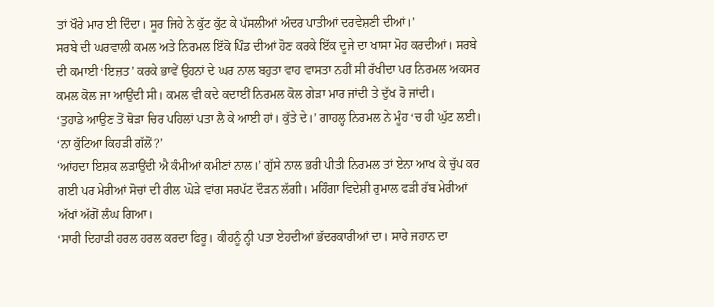ਤਾਂ ਖੌਰੇ ਮਾਰ ਈ ਦਿੰਦਾ। ਸੂਰ ਜਿਹੇ ਨੇ ਕੁੱਟ ਕੁੱਟ ਕੇ ਪੱਸਲੀਆਂ ਅੰਦਰ ਪਾਤੀਆਂ ਦਰਵੇਸ਼ਣੀ ਦੀਆਂ।’
ਸਰਬੇ ਦੀ ਘਰਵਾਲੀ ਕਮਲ ਅਤੇ ਨਿਰਮਲ ਇੱਕੋ ਪਿੰਡ ਦੀਆਂ ਹੋਣ ਕਰਕੇ ਇੱਕ ਦੂਜੇ ਦਾ ਖਾਸਾ ਮੋਹ ਕਰਦੀਆਂ। ਸਰਬੇ ਦੀ ਕਮਾਈ ‘ਇਜ਼ਤ’ ਕਰਕੇ ਭਾਵੇਂ ਉਹਨਾਂ ਦੇ ਘਰ ਨਾਲ ਬਹੁਤਾ ਵਾਹ ਵਾਸਤਾ ਨਹੀਂ ਸੀ ਰੱਖੀਦਾ ਪਰ ਨਿਰਮਲ ਅਕਸਰ ਕਮਲ ਕੋਲ ਜਾ ਆਉਂਦੀ ਸੀ। ਕਮਲ ਵੀ ਕਦੇ ਕਦਾਈਂ ਨਿਰਮਲ ਕੋਲ ਗੇੜਾ ਮਾਰ ਜਾਂਦੀ ਤੇ ਦੁੱਖ ਰੋ ਜਾਂਦੀ।
‘ਤੁਹਾਡੇ ਆਉਣ ਤੋਂ ਥੋੜਾ ਚਿਰ ਪਹਿਲਾਂ ਪਤਾ ਲੈ ਕੇ ਆਈ ਹਾਂ। ਕੁੱਤੇ ਦੇ।’ ਗਾਹਲ੍ਹ ਨਿਰਮਲ ਨੇ ਮੂੰਹ ‘ਚ ਹੀ ਘੁੱਟ ਲਈ।
‘ਨਾ ਕੁੱਟਿਆ ਕਿਹੜੀ ਗੱਲੋਂ?’
‘ਆਂਹਦਾ ਇਸ਼ਕ ਲੜਾਉਂਦੀ ਐ ਕੰਮੀਆਂ ਕਮੀਣਾਂ ਨਾਲ।’ ਗੁੱਸੇ ਨਾਲ ਭਰੀ ਪੀਤੀ ਨਿਰਮਲ ਤਾਂ ਏਨਾ ਆਖ ਕੇ ਚੁੱਪ ਕਰ ਗਈ ਪਰ ਮੇਰੀਆਂ ਸੋਚਾਂ ਦੀ ਰੀਲ ਘੋੜੇ ਵਾਂਗ ਸਰਪੱਟ ਦੌੜਨ ਲੱਗੀ। ਮਹਿੰਗਾ ਵਿਦੇਸ਼ੀ ਰੁਮਾਲ ਫੜੀ ਰੱਬ ਮੇਰੀਆਂ ਅੱਖਾਂ ਅੱਗੋਂ ਲੰਘ ਗਿਆ।
‘ਸਾਰੀ ਦਿਹਾੜੀ ਹਰਲ ਹਰਲ ਕਰਦਾ ਫਿਰੂ। ਕੀਹਨੂੰ ਨ੍ਹੀ ਪਤਾ ਏਹਦੀਆਂ ਭੱਦਰਕਾਰੀਆਂ ਦਾ। ਸਾਰੇ ਜਹਾਨ ਦਾ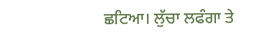ਛਟਿਆ। ਲੁੱਚਾ ਲਫੰਗਾ ਤੇ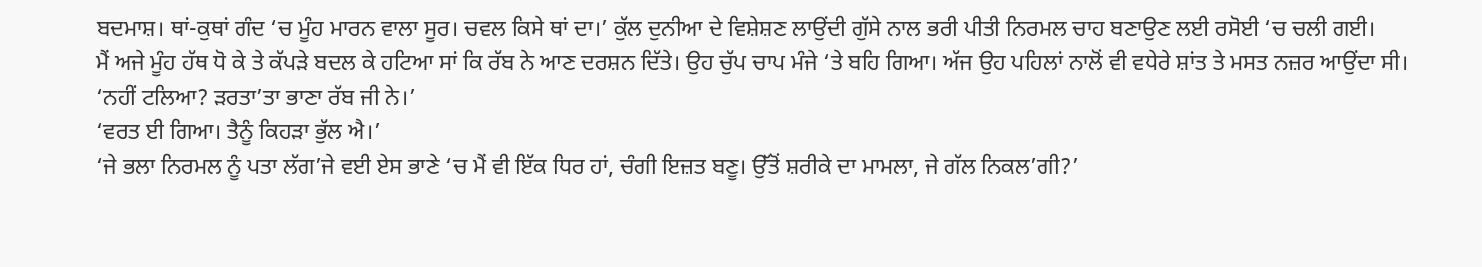ਬਦਮਾਸ਼। ਥਾਂ-ਕੁਥਾਂ ਗੰਦ ‘ਚ ਮੂੰਹ ਮਾਰਨ ਵਾਲਾ ਸੂਰ। ਚਵਲ ਕਿਸੇ ਥਾਂ ਦਾ।’ ਕੁੱਲ ਦੁਨੀਆ ਦੇ ਵਿਸ਼ੇਸ਼ਣ ਲਾਉਂਦੀ ਗੁੱਸੇ ਨਾਲ ਭਰੀ ਪੀਤੀ ਨਿਰਮਲ ਚਾਹ ਬਣਾਉਣ ਲਈ ਰਸੋਈ ‘ਚ ਚਲੀ ਗਈ।
ਮੈਂ ਅਜੇ ਮੂੰਹ ਹੱਥ ਧੋ ਕੇ ਤੇ ਕੱਪੜੇ ਬਦਲ ਕੇ ਹਟਿਆ ਸਾਂ ਕਿ ਰੱਬ ਨੇ ਆਣ ਦਰਸ਼ਨ ਦਿੱਤੇ। ਉਹ ਚੁੱਪ ਚਾਪ ਮੰਜੇ ‘ਤੇ ਬਹਿ ਗਿਆ। ਅੱਜ ਉਹ ਪਹਿਲਾਂ ਨਾਲੋਂ ਵੀ ਵਧੇਰੇ ਸ਼ਾਂਤ ਤੇ ਮਸਤ ਨਜ਼ਰ ਆਉਂਦਾ ਸੀ।
‘ਨਹੀਂ ਟਲਿਆ? ੜਰਤਾ’ਤਾ ਭਾਣਾ ਰੱਬ ਜੀ ਨੇ।’
‘ਵਰਤ ਈ ਗਿਆ। ਤੈਨੂੰ ਕਿਹੜਾ ਭੁੱਲ ਐ।’
‘ਜੇ ਭਲਾ ਨਿਰਮਲ ਨੂੰ ਪਤਾ ਲੱਗ’ਜੇ ਵਈ ਏਸ ਭਾਣੇ ‘ਚ ਮੈਂ ਵੀ ਇੱਕ ਧਿਰ ਹਾਂ, ਚੰਗੀ ਇਜ਼ਤ ਬਣੂ। ਉੱਤੋਂ ਸ਼ਰੀਕੇ ਦਾ ਮਾਮਲਾ, ਜੇ ਗੱਲ ਨਿਕਲ’ਗੀ?’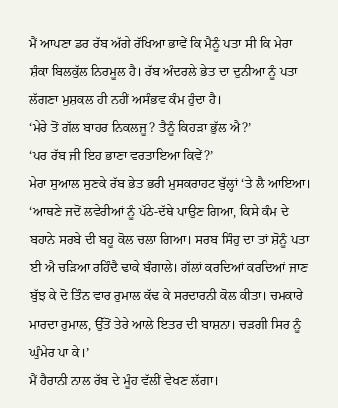ਮੈਂ ਆਪਣਾ ਡਰ ਰੱਬ ਅੱਗੇ ਰੱਖਿਆ ਭਾਵੇਂ ਕਿ ਮੈਨੂੰ ਪਤਾ ਸੀ ਕਿ ਮੇਰਾ ਸ਼ੰਕਾ ਬਿਲਕੁੱਲ ਨਿਰਮੂਲ ਹੈ। ਰੱਬ ਅੰਦਰਲੇ ਭੇਤ ਦਾ ਦੁਨੀਆ ਨੂੰ ਪਤਾ ਲੱਗਣਾ ਮੁਸ਼ਕਲ ਹੀ ਨਹੀਂ ਅਸੰਭਵ ਕੰਮ ਹੁੰਦਾ ਹੈ।
‘ਮੇਰੇ ਤੋਂ ਗੱਲ ਬਾਹਰ ਨਿਕਲਜੂ? ਤੈਨੂੰ ਕਿਹੜਾ ਭੁੱਲ ਐ?’
‘ਪਰ ਰੱਬ ਜੀ ਇਹ ਭਾਣਾ ਵਰਤਾਇਆ ਕਿਵੇਂ?’
ਮੇਰਾ ਸੁਆਲ ਸੁਣਕੇ ਰੱਬ ਭੇਤ ਭਰੀ ਮੁਸਕਰਾਹਟ ਬੁੱਲ੍ਹਾਂ ‘ਤੇ ਲੈ ਆਇਆ।
‘ਆਥਣੇ ਜਦੋਂ ਲਵੇਰੀਆਂ ਨੂੰ ਪੱਠੇ-ਦੱਥੇ ਪਾਉਣ ਗਿਆ, ਕਿਸੇ ਕੰਮ ਦੇ ਬਹਾਨੇ ਸਰਬੇ ਦੀ ਬਹੂ ਕੋਲ ਚਲਾ ਗਿਆ। ਸਰਬ ਸਿੰਹੁ ਦਾ ਤਾਂ ਸ਼ੋਨੂੰ ਪਤਾ ਈ ਐ ਚੜਿਆ ਰਹਿੰਦੈ ਢਾਕੇ ਬੰਗਾਲੇ। ਗੱਲਾਂ ਕਰਦਿਆਂ ਕਰਦਿਆਂ ਜਾਣ ਬੁੱਝ ਕੇ ਦੋ ਤਿੰਨ ਵਾਰ ਰੁਮਾਲ ਕੱਢ ਕੇ ਸਰਦਾਰਨੀ ਕੋਲ ਕੀਤਾ। ਚਮਕਾਰੇ ਮਾਰਦਾ ਰੁਮਾਲ, ਉੱਤੋਂ ਤੇਰੇ ਆਲੇ ਇਤਰ ਦੀ ਬਾਸ਼ਨਾ। ਚੜਗੀ ਸਿਰ ਨੂੰ ਘੁੰਮੇਰ ਪਾ ਕੇ।’
ਮੈਂ ਹੈਰਾਨੀ ਨਾਲ ਰੱਬ ਦੇ ਮੂੰਹ ਵੱਲੀਂ ਵੇਖਣ ਲੱਗਾ।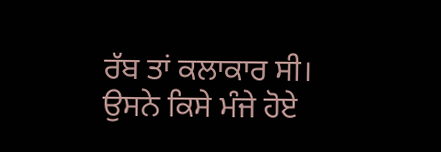ਰੱਬ ਤਾਂ ਕਲਾਕਾਰ ਸੀ। ਉਸਨੇ ਕਿਸੇ ਮੰਜੇ ਹੋਏ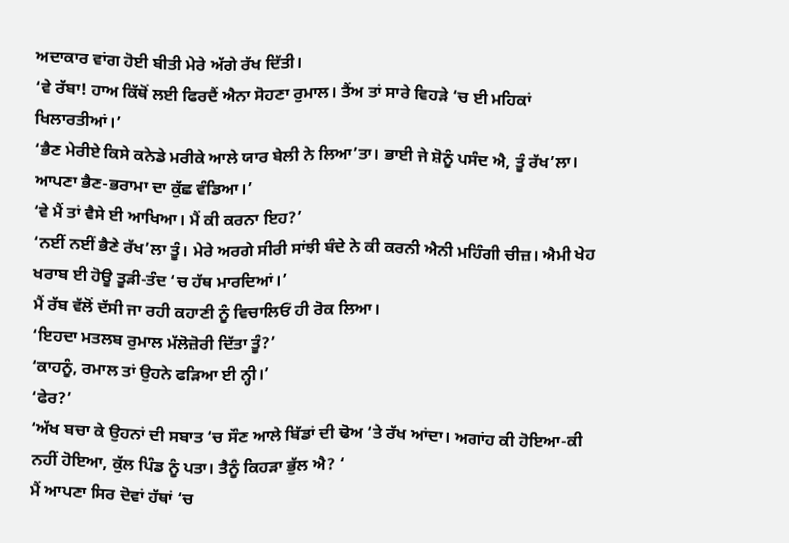ਅਦਾਕਾਰ ਵਾਂਗ ਹੋਈ ਬੀਤੀ ਮੇਰੇ ਅੱਗੇ ਰੱਖ ਦਿੱਤੀ।
‘ਵੇ ਰੱਬਾ! ਹਾਅ ਕਿੱਥੋਂ ਲਈ ਫਿਰਦੈਂ ਐਨਾ ਸੋਹਣਾ ਰੁਮਾਲ। ਤੈਂਅ ਤਾਂ ਸਾਰੇ ਵਿਹੜੇ ‘ਚ ਈ ਮਹਿਕਾਂ ਖਿਲਾਰਤੀਆਂ।’
‘ਭੈਣ ਮੇਰੀਏ ਕਿਸੇ ਕਨੇਡੇ ਮਰੀਕੇ ਆਲੇ ਯਾਰ ਬੇਲੀ ਨੇ ਲਿਆ’ਤਾ। ਭਾਈ ਜੇ ਸ਼ੋਨੂੰ ਪਸੰਦ ਐ, ਤੂੰ ਰੱਖ’ਲਾ। ਆਪਣਾ ਭੈਣ-ਭਰਾਮਾ ਦਾ ਕੁੱਛ ਵੰਡਿਆ।’
‘ਵੇ ਮੈਂ ਤਾਂ ਵੈਸੇ ਈ ਆਖਿਆ। ਮੈਂ ਕੀ ਕਰਨਾ ਇਹ?’
‘ਨਈਂ ਨਈਂ ਭੈਣੇ ਰੱਖ’ਲਾ ਤੂੰ। ਮੇਰੇ ਅਰਗੇ ਸੀਰੀ ਸਾਂਝੀ ਬੰਦੇ ਨੇ ਕੀ ਕਰਨੀ ਐਨੀ ਮਹਿੰਗੀ ਚੀਜ਼। ਐਮੀ ਖੇਹ ਖਰਾਬ ਈ ਹੋਊ ਤੂੜੀ-ਤੰਦ ‘ਚ ਹੱਥ ਮਾਰਦਿਆਂ।’
ਮੈਂ ਰੱਬ ਵੱਲੋਂ ਦੱਸੀ ਜਾ ਰਹੀ ਕਹਾਣੀ ਨੂੰ ਵਿਚਾਲਿਓਂ ਹੀ ਰੋਕ ਲਿਆ।
‘ਇਹਦਾ ਮਤਲਬ ਰੁਮਾਲ ਮੱਲੋਜ਼ੋਰੀ ਦਿੱਤਾ ਤੂੰ?’
‘ਕਾਹਨੂੰ, ਰਮਾਲ ਤਾਂ ਉਹਨੇ ਫੜਿਆ ਈ ਨ੍ਹੀ।’
‘ਫੇਰ?’
‘ਅੱਖ ਬਚਾ ਕੇ ਉਹਨਾਂ ਦੀ ਸਬਾਤ ‘ਚ ਸੌਣ ਆਲੇ ਬਿੱਡਾਂ ਦੀ ਢੋਅ ‘ਤੇ ਰੱਖ ਆਂਦਾ। ਅਗਾਂਹ ਕੀ ਹੋਇਆ-ਕੀ ਨਹੀਂ ਹੋਇਆ, ਕੁੱਲ ਪਿੰਡ ਨੂੰ ਪਤਾ। ਤੈਨੂੰ ਕਿਹੜਾ ਭੁੱਲ ਐ? ‘
ਮੈਂ ਆਪਣਾ ਸਿਰ ਦੋਵਾਂ ਹੱਥਾਂ ‘ਚ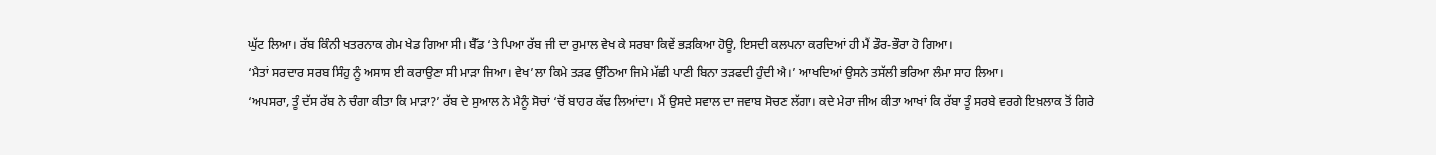ਘੁੱਟ ਲਿਆ। ਰੱਬ ਕਿੰਨੀ ਖਤਰਨਾਕ ਗੇਮ ਖੇਡ ਗਿਆ ਸੀ। ਬੈੱਡ ‘ਤੇ ਪਿਆ ਰੱਬ ਜੀ ਦਾ ਰੁਮਾਲ ਵੇਖ ਕੇ ਸਰਬਾ ਕਿਵੇਂ ਭੜਕਿਆ ਹੋਊ, ਇਸਦੀ ਕਲਪਨਾ ਕਰਦਿਆਂ ਹੀ ਮੈਂ ਡੌਰ-ਭੌਰਾ ਹੋ ਗਿਆ।
‘ਮੈਤਾਂ ਸਰਦਾਰ ਸਰਬ ਸਿੰਹੁ ਨੂੰ ਅਸਾਸ ਈ ਕਰਾਉਣਾ ਸੀ ਮਾੜਾ ਜਿਆ। ਵੇਖ’ਲਾ ਕਿਮੇ ਤੜਫ ਉੱਠਿਆ ਜਿਮੇ ਮੱਛੀ ਪਾਣੀ ਬਿਨਾ ਤੜਫਦੀ ਹੁੰਦੀ ਐ।’ ਆਖਦਿਆਂ ਉਸਨੇ ਤਸੱਲੀ ਭਰਿਆ ਲੰਮਾ ਸਾਹ ਲਿਆ।
‘ਅਪਸਰਾ, ਤੂੰ ਦੱਸ ਰੱਬ ਨੇ ਚੰਗਾ ਕੀਤਾ ਕਿ ਮਾੜਾ?’ ਰੱਬ ਦੇ ਸੁਆਲ ਨੇ ਮੈਨੂੰ ਸੋਚਾਂ ‘ਚੋਂ ਬਾਹਰ ਕੱਢ ਲਿਆਂਦਾ। ਮੈਂ ਉਸਦੇ ਸਵਾਲ ਦਾ ਜਵਾਬ ਸੋਚਣ ਲੱਗਾ। ਕਦੇ ਮੇਰਾ ਜੀਅ ਕੀਤਾ ਆਖਾਂ ਕਿ ਰੱਬਾ ਤੂੰ ਸਰਬੇ ਵਰਗੇ ਇਖ਼ਲਾਕ ਤੋਂ ਗਿਰੇ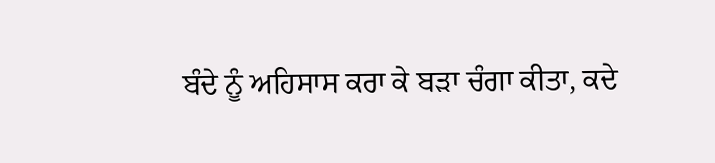ਬੰਦੇ ਨੂੰ ਅਹਿਸਾਸ ਕਰਾ ਕੇ ਬੜਾ ਚੰਗਾ ਕੀਤਾ, ਕਦੇ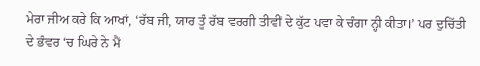ਮੇਰਾ ਜੀਅ ਕਰੇ ਕਿ ਆਖਾਂ, ‘ਰੱਬ ਜੀ, ਯਾਰ ਤੂੰ ਰੱਬ ਵਰਗੀ ਤੀਵੀਂ ਦੇ ਕੁੱਟ ਪਵਾ ਕੇ ਚੰਗਾ ਨ੍ਹੀ ਕੀਤਾ।’ ਪਰ ਦੁਚਿੱਤੀ ਦੇ ਭੰਵਰ ‘ਚ ਘਿਰੇ ਨੇ ਮੈਂ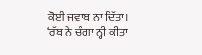ਕੋਈ ਜਵਾਬ ਨਾ ਦਿੱਤਾ।
‘ਰੱਬ ਨੇ ਚੰਗਾ ਨ੍ਹੀ ਕੀਤਾ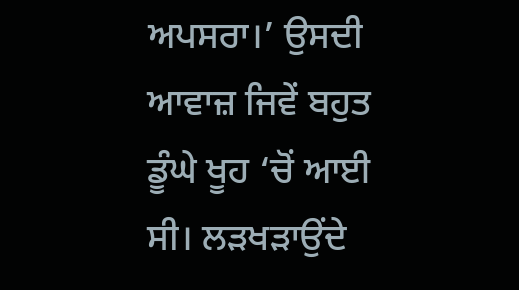ਅਪਸਰਾ।’ ਉਸਦੀ ਆਵਾਜ਼ ਜਿਵੇਂ ਬਹੁਤ ਡੂੰਘੇ ਖੂਹ ‘ਚੋਂ ਆਈ ਸੀ। ਲੜਖੜਾਉਂਦੇ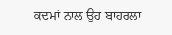ਕਦਮਾਂ ਨਾਲ ਉਹ ਬਾਹਰਲਾ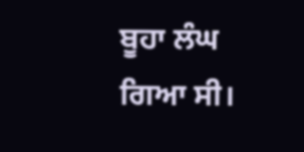ਬੂਹਾ ਲੰਘ ਗਿਆ ਸੀ।